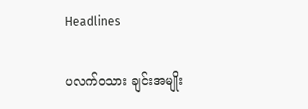Headlines

ပလက်၀သား ချင်းအမျိုး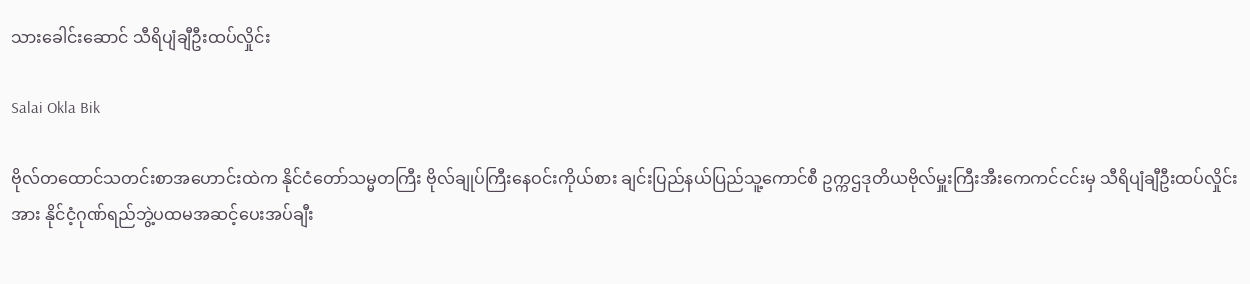သားခေါင်းဆောင် သီရိပျံချီဦးထပ်လှိုင်း

Salai Okla Bik

ဗိုလ်တထောင်သတင်းစာအဟောင်းထဲက နိုင်ငံတော်သမ္မတကြီး ဗိုလ်ချုပ်ကြီးနေဝင်းကိုယ်စား ချင်းပြည်နယ်ပြည်သူ့ကောင်စီ ဥက္ကဌဒုတိယဗိုလ်မှူးကြီးအီးကေကင်ငင်းမှ သီရိပျံချီဦးထပ်လှိုင်းအား နိုင်ငံ့ဂုဏ်ရည်ဘွဲ့ပထမအဆင့်ပေးအပ်ချီး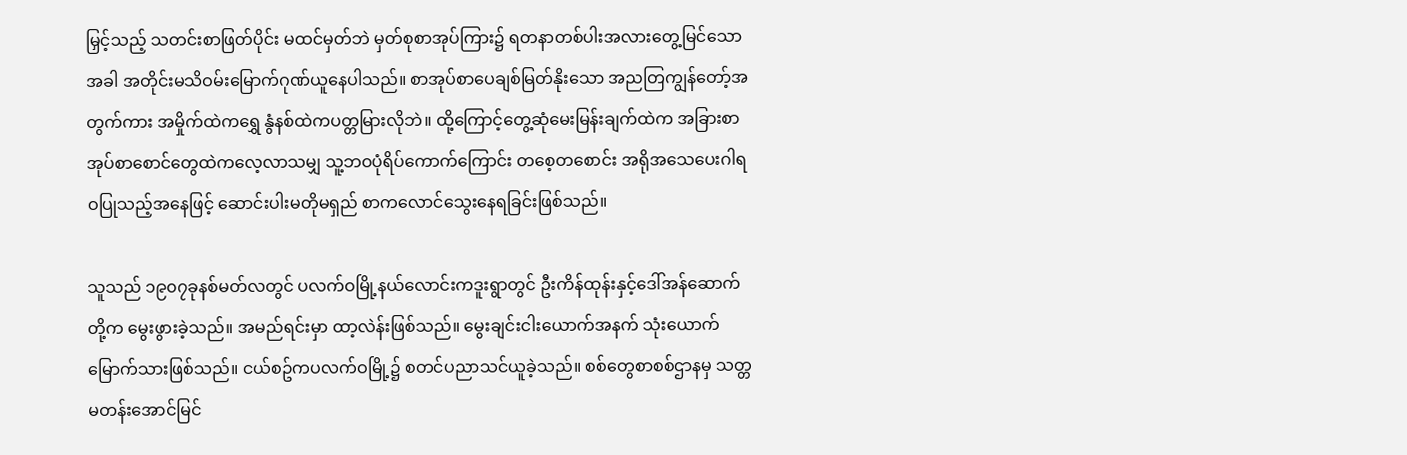မြှင့်သည့် သတင်းစာဖြတ်ပိုင်း မထင်မှတ်ဘဲ မှတ်စုစာအုပ်ကြား၌ ရတနာတစ်ပါးအလားတွေ့မြင်သောအခါ အတိုင်းမသိဝမ်းမြောက်ဂုဏ်ယူနေပါသည်။ စာအုပ်စာပေချစ်မြတ်နိုးသော အညတြကျွန်တော့်အတွက်ကား အမှိုက်ထဲကရွှေ နွံနစ်ထဲကပတ္တမြားလိုဘဲ။ ထို့ကြောင့်တွေ့ဆုံမေးမြန်းချက်ထဲက အခြားစာအုပ်စာစောင်တွေထဲကလေ့လာသမျှ သူ့ဘဝပုံရိပ်ကောက်ကြောင်း တစေ့တစောင်း အရိုအသေပေးဂါရဝပြုသည့်အနေဖြင့် ဆောင်းပါးမတိုမရှည် စာကလောင်သွေးနေရခြင်းဖြစ်သည်။

သူသည် ၁၉၀၇ခုနစ်မတ်လတွင် ပလက်ဝမြို့နယ်လောင်းကဒူးရွာတွင် ဦးကိန်ထုန်းနှင့်ဒေါ်အန်ဆောက်တို့က မွေးဖွားခဲ့သည်။ အမည်ရင်းမှာ ထာ့လဲန်းဖြစ်သည်။ မွေးချင်းငါးယောက်အနက် သုံးယောက်မြောက်သားဖြစ်သည်။ ငယ်စဥ်ကပလက်ဝမြို့၌ စတင်ပညာသင်ယူခဲ့သည်။ စစ်တွေစာစစ်ဌာနမှ သတ္တမတန်းအောင်မြင်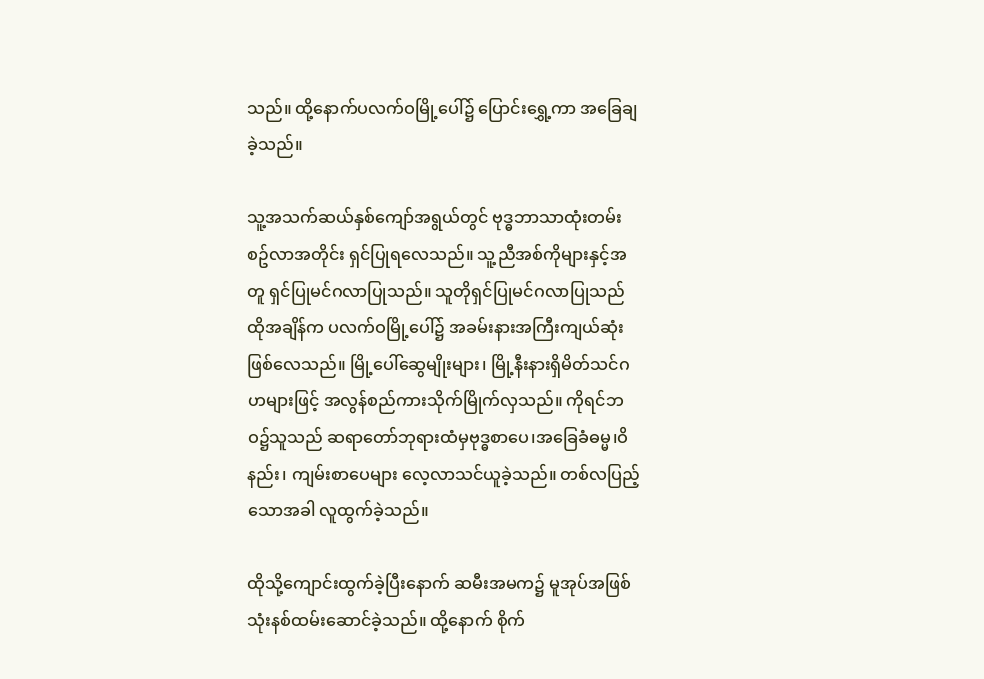သည်။ ထို့နောက်ပလက်ဝမြို့ပေါ်၌ ပြောင်းရွှေ့ကာ အခြေချခဲ့သည်။

သူ့အသက်ဆယ်နှစ်ကျော်အရွယ်တွင် ဗုဒ္ဓဘာသာထုံးတမ်းစဥ်လာအတိုင်း ရှင်ပြုရလေသည်။ သူ့ညီအစ်ကိုများနှင့်အတူ ရှင်ပြုမင်ဂလာပြုသည်။ သူတိုရှင်ပြုမင်ဂလာပြုသည် ထိုအချိန်က ပလက်ဝမြို့ပေါ်၌ အခမ်းနားအကြီးကျယ်ဆုံး ဖြစ်လေသည်။ မြို့ပေါ်ဆွေမျိုးများ၊ မြို့နီးနားရှိမိတ်သင်ဂဟများဖြင့် အလွန်စည်ကားသိုက်မြိုက်လှသည်။ ကိုရင်ဘဝ၌သူသည် ဆရာတော်ဘုရားထံမှဗုဒ္ဓစာပေ၊အခြေခံဓမ္မ၊ဝိနည်း၊ ကျမ်းစာပေများ လေ့လာသင်ယူခဲ့သည်။ တစ်လပြည့်သောအခါ လူထွက်ခဲ့သည်။

ထိုသို့ကျောင်းထွက်ခဲ့ပြီးနောက် ဆမီးအမက၌ မူအုပ်အဖြစ် သုံးနစ်ထမ်းဆောင်ခဲ့သည်။ ထို့နောက် စိုက်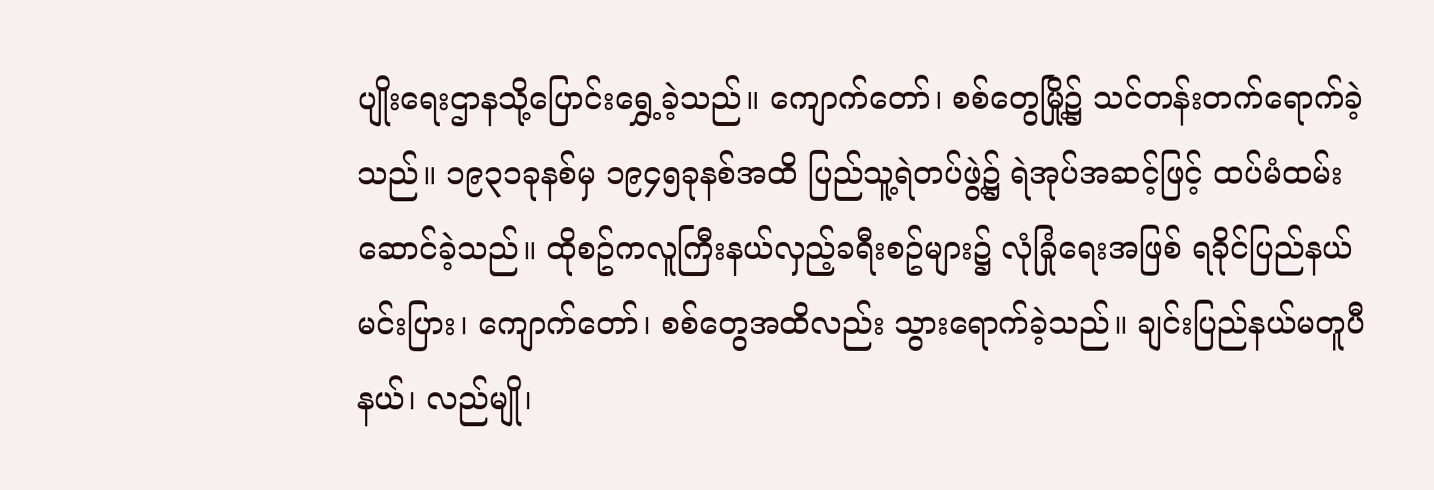ပျိုးရေးဌာနသို့ပြောင်းရွှေ့ခဲ့သည်။ ကျောက်တော်၊ စစ်တွေမြို့၌ သင်တန်းတက်ရောက်ခဲ့သည်။ ၁၉၃၁ခုနစ်မှ ၁၉၄၅ခုနစ်အထိ ပြည်သူ့ရဲတပ်ဖွဲ့၌ ရဲအုပ်အဆင့်ဖြင့် ထပ်မံထမ်းဆောင်ခဲ့သည်။ ထိုစဥ်ကလူကြီးနယ်လှည့်ခရီးစဥ်များ၌ လုံခြုံရေးအဖြစ် ရခိုင်ပြည်နယ် မင်းပြား၊ ကျောက်တော်၊ စစ်တွေအထိလည်း သွားရောက်ခဲ့သည်။ ချင်းပြည်နယ်မတူပီနယ်၊ လည်မျို၊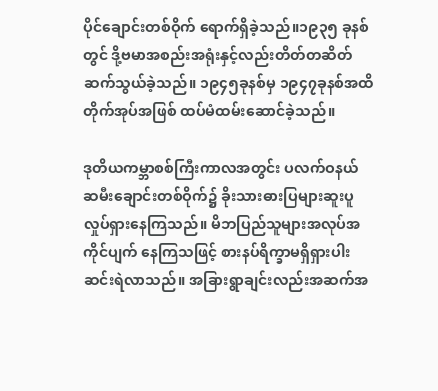ပိုင်ချောင်းတစ်ဝိုက် ရောက်ရှိခဲ့သည်။၁၉၃၅ ခုနစ်တွင် ဒို့ဗမာအစည်းအရုံးနှင့်လည်းတိတ်တဆိတ်ဆက်သွယ်ခဲ့သည်။ ၁၉၄၅ခုနစ်မှ ၁၉၄၇ခုနစ်အထိ တိုက်အုပ်အဖြစ် ထပ်မံထမ်းဆောင်ခဲ့သည်။

ဒုတိယကမ္ဘာစစ်ကြီးကာလအတွင်း ပလက်ဝနယ် ဆမီးချောင်းတစ်ဝိုက်၌ ခိုးသားဓားပြများဆူးပူလှုပ်ရှားနေကြသည်။ မိဘပြည်သူများအလုပ်အကိုင်ပျက် နေကြသဖြင့် စားနပ်ရိက္ခာမရှိရှားပါးဆင်းရဲလာသည်။ အခြားရွာချင်းလည်းအဆက်အ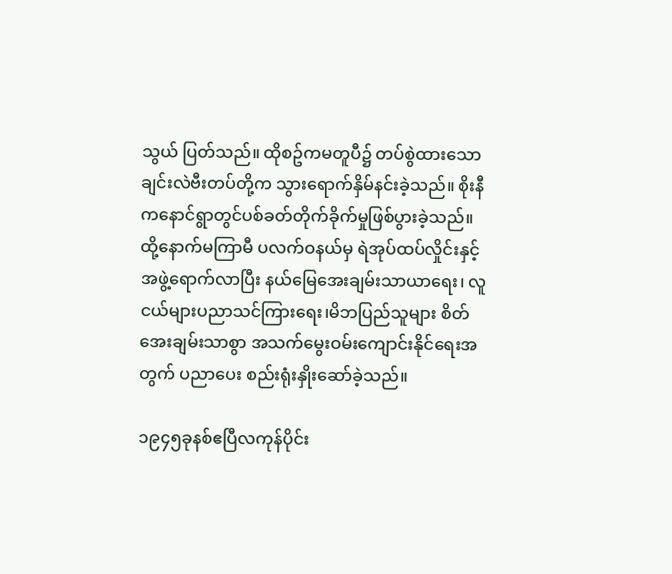သွယ် ပြတ်သည်။ ထိုစဥ်ကမတူပီ၌ တပ်စွဲထားသော ချင်းလဲဗီးတပ်တို့က သွားရောက်နှိမ်နင်းခဲ့သည်။ စိုးနီကနောင်ရွာတွင်ပစ်ခတ်တိုက်ခိုက်မှုဖြစ်ပွားခဲ့သည်။ ထို့နောက်မကြာမီ ပလက်ဝနယ်မှ ရဲအုပ်ထပ်လှိုင်းနှင့်အဖွဲ့ရောက်လာပြီး နယ်မြေအေးချမ်းသာယာရေး၊ လူငယ်များပညာသင်ကြားရေး၊မိဘပြည်သူများ စိတ်အေးချမ်းသာစွာ အသက်မွေးဝမ်းကျောင်းနိုင်ရေးအတွက် ပညာပေး စည်းရုံးနှိုးဆော်ခဲ့သည်။

၁၉၄၅ခုနစ်ဧပြီလကုန်ပိုင်း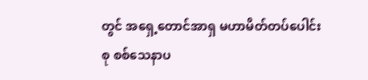တွင် အရှေ့တောင်အာရှ မဟာမိတ်တပ်ပေါင်းစု စစ်သေနာပ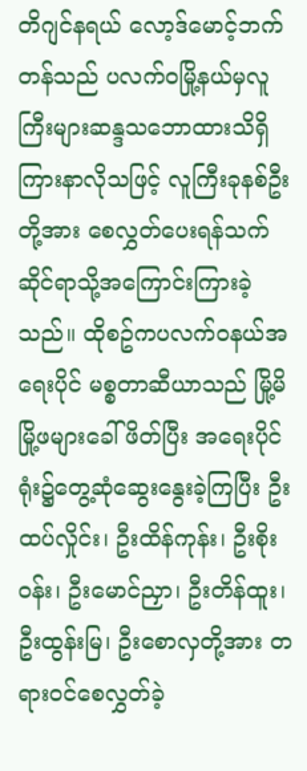တိဂျင်နရယ် လော့ဒ်မောင့်ဘက်တန်သည် ပလက်ဝမြို့နယ်မှလူကြီးများဆန္ဒသဘောထားသိရှိကြားနာလိုသဖြင့် လူကြီးခုနစ်ဦးတို့အား စေလွှတ်ပေးရန်သက်ဆိုင်ရာသို့အကြောင်းကြားခဲ့သည်။ ထိုစဥ်ကပလက်ဝနယ်အရေးပိုင် မစ္စတာဆီယာသည် မြို့မိမြို့ဖများခေါ်ဖိတ်ပြီး အရေးပိုင်ရုံး၌တွေ့ဆုံဆွေးနွေးခဲ့ကြပြီး ဦးထပ်လှိုင်း၊ ဦးထိန်ကုန်း၊ ဦးစိုးဝန်း၊ ဦးမောင်ညှာ၊ ဦးတိန်ထူး၊ဦးထွန်းမြ၊ ဦးစောလှတို့အား တရားဝင်စေလွှတ်ခဲ့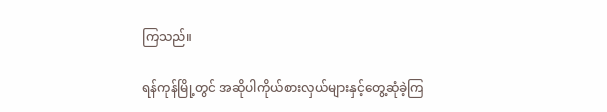ကြသည်။

ရန်ကုန်မြို့တွင် အဆိုပါကိုယ်စားလှယ်များနှင့်တွေ့ဆုံခဲ့ကြ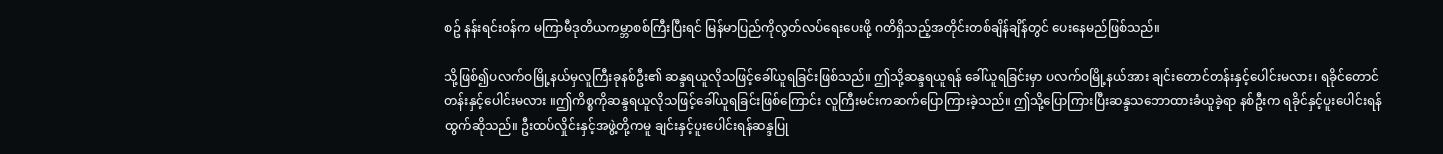စဥ် နန်းရင်းဝန်က မကြာမီဒုတိယကမ္ဘာစစ်ကြီးပြီးရင် မြန်မာပြည်ကိုလွတ်လပ်ရေးပေးဖို့ ဂတိရှိသည့်အတိုင်းတစ်ချိန်ချိန်တွင် ပေးနေမည်ဖြစ်သည်။

သို့ဖြစ်၍ပလက်ဝမြို့နယ်မှလူကြီးခုနစ်ဦး၏ ဆန္ဒရယူလိုသဖြင့်ခေါ်ယူရခြင်းဖြစ်သည်။ ဤသို့ဆန္ဒရယူရန် ခေါ်ယူရခြင်းမှာ ပလက်ဝမြို့နယ်အား ချင်းတောင်တန်းနှင့်ပေါင်းမလား၊ ရခိုင်တောင်တန်းနှင့်ပေါင်းမလား ။ဤကိစ္စကိုဆန္ဒရယူလိုသဖြင့်ခေါ်ယူရခြင်းဖြစ်ကြောင်း လူကြီးမင်းကဆက်ပြောကြားခဲ့သည်။ ဤသို့ပြောကြားပြီးဆန္ဒသဘောထားခံယူခဲ့ရာ နစ်ဦးက ရခိုင်နှင့်ပူးပေါင်းရန်ထွက်ဆိုသည်။ ဦးထပ်လှိုင်းနှင့်အဖွဲ့တို့ကမူ ချင်းနှင့်ပူးပေါင်းရန်ဆန္ဒပြု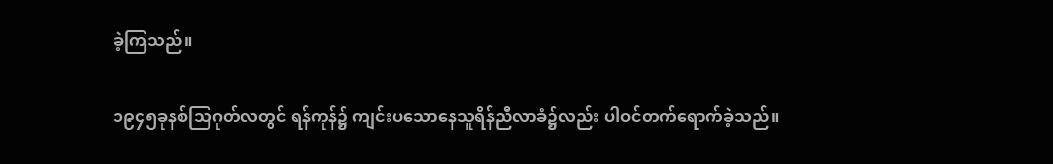ခဲ့ကြသည်။

၁၉၄၅ခုနစ်သြဂုတ်လတွင် ရန်ကုန်၌ ကျင်းပသောနေသူရိန်ညီလာခံ၌လည်း ပါဝင်တက်ရောက်ခဲ့သည်။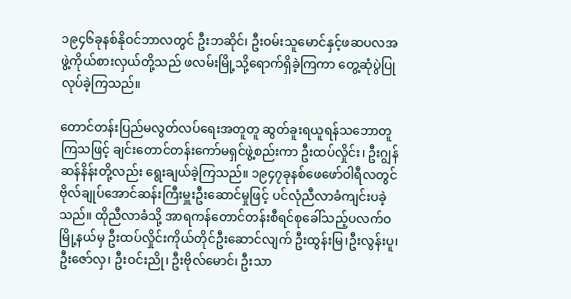၁၉၄၆ခုနစ်နိုဝင်ဘာလတွင် ဦးဘဆိုင်၊ ဦးဝမ်းသူမောင်နှင့်ဖဆပလအဖွဲ့ကိုယ်စားလှယ်တို့သည် ဖလမ်းမြို့သို့ရောက်ရှိခဲ့ကြကာ တွေ့ဆုံပွဲပြုလုပ်ခဲ့ကြသည်။

တောင်တန်းပြည်မလွတ်လပ်ရေးအတူတူ ဆွတ်ခူးရယူရန်သဘောတူကြသဖြင့် ချင်းတောင်တန်းကော်မရှင်ဖွဲ့စည်းကာ ဦးထပ်လှိုင်း၊ ဦးဂျွန်ဆန်နိန်းတို့လည်း ရွေးချယ်ခဲ့ကြသည်။ ၁၉၄၇ခုနစ်ဖေဖော်ဝါရီလတွင် ဗိုလ်ချုပ်အောင်ဆန်းကြီးမှူးဦးဆောင်မှုဖြင့် ပင်လုံညီလာခံကျင်းပခဲ့သည်။ ထိုညီလာခံသို့ အာရကန်တောင်တန်းစီရင်စုခေါ်သည့်ပလက်ဝမြို့နယ်မှ ဦးထပ်လှိုင်းကိုယ်တိုင်ဦးဆောင်လျက် ဦးထွန်းမြ၊ဦးလွန်းပူ၊ ဦးဇော်လှ၊ ဦးဝင်းညို၊ ဦးဗိုလ်မောင်၊ ဦးသာ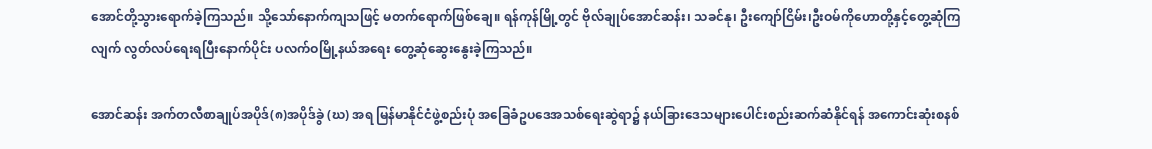အောင်တို့သွားရောက်ခဲ့ကြသည်။ သို့သော်နောက်ကျသဖြင့် မတက်ရောက်ဖြစ်ချေ။ ရန်ကုန်မြို့တွင် ဗိုလ်ချုပ်အောင်ဆန်း၊ သခင်နု၊ ဦးကျော်ငြိမ်း၊ဦးဝမ်ကိုဟောတို့နှင့်တွေ့ဆုံကြလျက် လွတ်လပ်ရေးရပြီးနောက်ပိုင်း ပလက်ဝမြို့နယ်အရေး တွေ့ဆုံဆွေးနွေးခဲ့ကြသည်။

အောင်ဆန်း အက်တလီစာချုပ်အပိုဒ်(၈)အပိုဒ်ခွဲ (ဃ) အရ မြန်မာနိုင်ငံဖွဲ့စည်းပုံ အခြေခံဥပဒေအသစ်ရေးဆွဲရာ၌ နယ်ခြားဒေသများပေါင်းစည်းဆက်ဆံနိုင်ရန် အကောင်းဆုံးစနစ်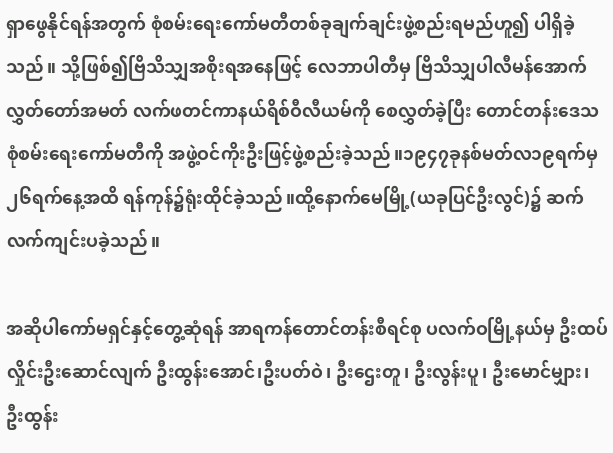ရှာဖွေနိုင်ရန်အတွက် စုံစမ်းရေးကော်မတီတစ်ခုချက်ချင်းဖွဲ့စည်းရမည်ဟူ၍ ပါရှိခဲ့သည်။ သို့ဖြစ်၍ဗြိသိသျှအစိုးရအနေဖြင့် လေဘာပါတီမှ ဗြိသိသျှပါလီမန်အောက်လွှတ်တော်အမတ် လက်ဖတင်ကာနယ်ရိစ်ဝီလီယမ်ကို စေလွှတ်ခဲ့ပြီး တောင်တန်းဒေသစုံစမ်းရေးကော်မတီကို အဖွဲ့ဝင်ကိုးဦးဖြင့်ဖွဲ့စည်းခဲ့သည်။၁၉၄၇ခုနစ်မတ်လ၁၉ရက်မှ ၂၆ရက်နေ့အထိ ရန်ကုန်၌ရုံးထိုင်ခဲ့သည်။ထို့နောက်မေမြို့(ယခုပြင်ဦးလွင်)၌ ဆက်လက်ကျင်းပခဲ့သည်။

အဆိုပါကော်မရှင်နှင့်တွေ့ဆုံရန် အာရကန်တောင်တန်းစီရင်စု ပလက်ဝမြို့နယ်မှ ဦးထပ်လှိုင်းဦးဆောင်လျက် ဦးထွန်းအောင်၊ဦးပတ်ဝဲ၊ ဦးဌေးတူ၊ ဦးလွန်းပူ၊ ဦးမောင်မျှား၊ ဦးထွန်း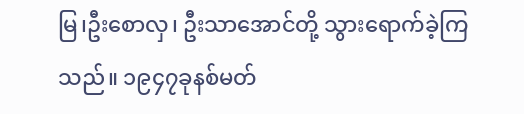မြ၊ဦးစောလှ၊ ဦးသာအောင်တို့ သွားရောက်ခဲ့ကြသည်။ ၁၉၄၇ခုနစ်မတ်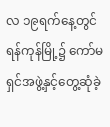လ ၁၉ရက်နေ့တွင်ရန်ကုန်မြို့၌ ကော်မရှင်အဖွဲ့နှင့်တွေ့ဆုံခဲ့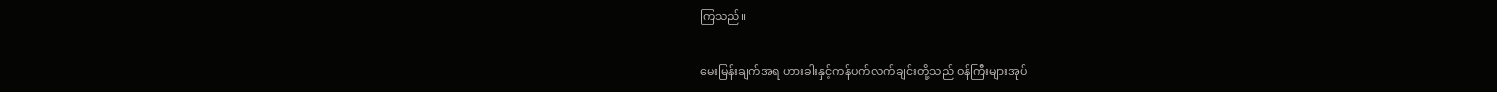ကြသည်။

မေးမြန်းချက်အရ ဟားခါးနှင့်ကန်ပက်လက်ချင်းတို့သည် ဝန်ကြီးများအုပ်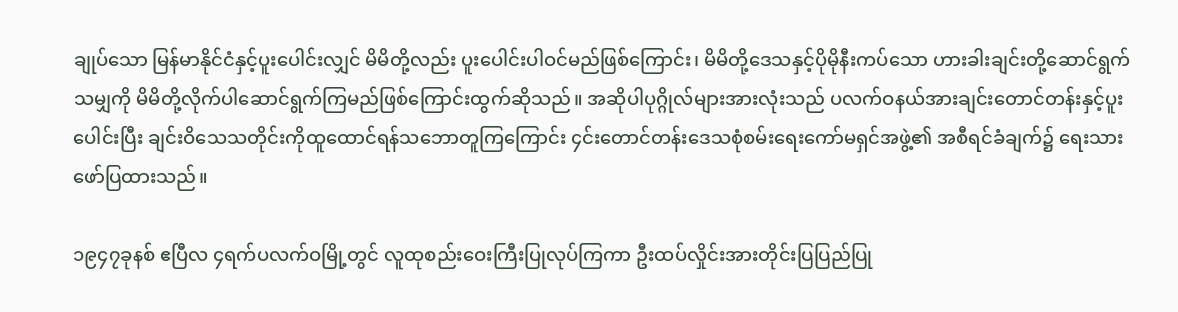ချုပ်သော မြန်မာနိုင်ငံနှင့်ပူးပေါင်းလျှင် မိမိတို့လည်း ပူးပေါင်းပါဝင်မည်ဖြစ်ကြောင်း၊ မိမိတို့ဒေသနှင့်ပိုမိုနီးကပ်သော ဟားခါးချင်းတို့ဆောင်ရွက်သမျှကို မိမိတို့လိုက်ပါဆောင်ရွက်ကြမည်ဖြစ်ကြောင်းထွက်ဆိုသည်။ အဆိုပါပုဂ္ဂိုလ်များအားလုံးသည် ပလက်ဝနယ်အားချင်းတောင်တန်းနှင့်ပူးပေါင်းပြီး ချင်းဝိသေသတိုင်းကိုထူထောင်ရန်သဘောတူကြကြောင်း ၄င်းတောင်တန်းဒေသစုံစမ်းရေးကော်မရှင်အဖွဲ့၏ အစီရင်ခံချက်၌ ရေးသားဖော်ပြထားသည်။

၁၉၄၇ခုနစ် ဧပြီလ ၄ရက်ပလက်ဝမြို့တွင် လူထုစည်းဝေးကြီးပြုလုပ်ကြကာ ဦးထပ်လှိုင်းအားတိုင်းပြပြည်ပြု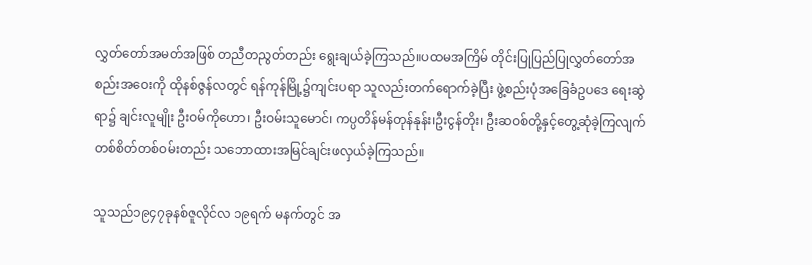လွှတ်တော်အမတ်အဖြစ် တညီတညွတ်တည်း ရွေးချယ်ခဲ့ကြသည်။ပထမအကြိမ် တိုင်းပြုပြည်ပြုလွှတ်တော်အစည်းအဝေးကို ထိုနစ်ဇွန်လတွင် ရန်ကုန်မြို့၌ကျင်းပရာ သူလည်းတက်ရောက်ခဲ့ပြီး ဖွဲ့စည်းပုံအခြေခံဥပဒေ ရေးဆွဲရာ၌ ချင်းလူမျိုး ဦးဝမ်ကိုဟော၊ ဦးဝမ်းသူမောင်၊ ကပ္ပတိန်မန်တုန်နုန်း၊ဦးငွန်တိုး၊ ဦးဆဝစ်တို့နှင့်တွေ့ဆုံခဲ့ကြလျက် တစ်စိတ်တစ်ဝမ်းတည်း သဘောထားအမြင်ချင်းဖလှယ်ခဲ့ကြသည်။

သူသည်၁၉၄၇ခုနစ်ဇူလိုင်လ ၁၉ရက် မနက်တွင် အ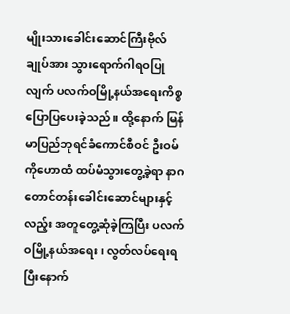မျိုးသားခေါင်းဆောင်ကြီးဗိုလ်ချုပ်အား သွားရောက်ဂါရဝပြုလျက် ပလက်ဝမြို့နယ်အရေးကိစ္စ ပြောပြပေးခဲ့သည်။ ထို့နောက် မြန်မာပြည်ဘုရင်ခံကောင်စီဝင် ဦးဝမ်ကိုဟောထံ ထပ်မံသွားတွေ့ခဲ့ရာ နာဂတောင်တန်းခေါင်းဆောင်များနှင့်လည့်း အတူတွေ့ဆုံခဲ့ကြပြီး ပလက်ဝမြို့နယ်အရေး၊ လွတ်လပ်ရေးရပြီးနောက်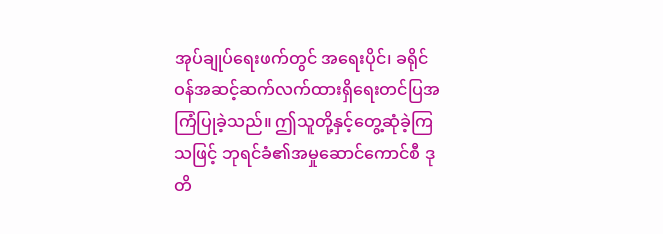အုပ်ချုပ်ရေးဖက်တွင် အရေးပိုင်၊ ခရိုင်ဝန်အဆင့်ဆက်လက်ထားရှိရေးတင်ပြအကြံပြုခဲ့သည်။ ဤသူတို့နှင့်တွေ့ဆုံခဲ့ကြသဖြင့် ဘုရင်ခံ၏အမှုဆောင်ကောင်စီ ဒုတိ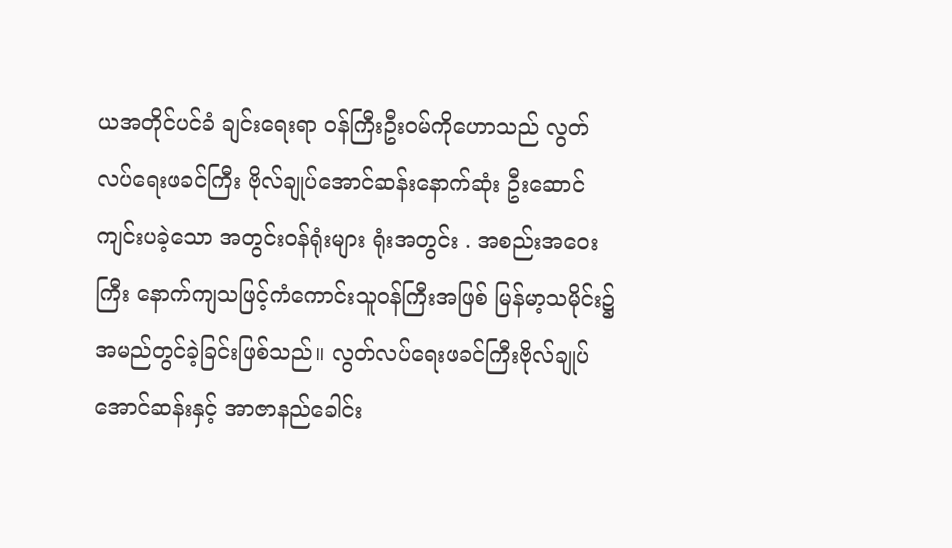ယအတိုင်ပင်ခံ ချင်းရေးရာ ဝန်ကြီးဦးဝမ်ကိုဟောသည် လွတ်လပ်ရေးဖခင်ကြီး ဗိုလ်ချုပ်အောင်ဆန်းနောက်ဆုံး ဦးဆောင်ကျင်းပခဲ့သော အတွင်းဝန်ရုံးများ ရုံးအတွင်း . အစည်းအဝေး ကြီး နောက်ကျသဖြင့်ကံကောင်းသူဝန်ကြီးအဖြစ် မြန်မာ့သမိုင်း၌ အမည်တွင်ခဲ့ခြင်းဖြစ်သည်။ လွတ်လပ်ရေးဖခင်ကြီးဗိုလ်ချုပ်အောင်ဆန်းနှင့် အာဇာနည်ခေါင်း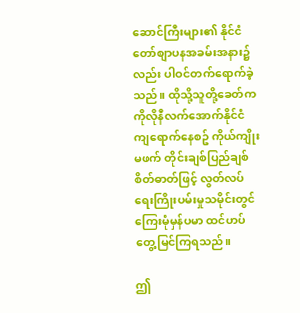ဆောင်ကြီးများ၏ နိုင်ငံတော်စျာပနအခမ်းအနား၌လည်း ပါဝင်တက်ရောက်ခဲ့သည်။ ထိုသို့သူတို့ခေတ်က ကိုလိုနီလက်အောက်နိုင်ငံ ကျရောက်နေစဥ် ကိုယ်ကျိုးမဖက် တိုင်းချစ်ပြည်ချစ်စိတ်ဓာတ်ဖြင့် လွတ်လပ်ရေးကြိုးပမ်းမှုသမိုင်းတွင် ကြေးမုံမှန်ပမာ ထင်ဟပ်တွေ့မြင်ကြရသည်။

ဤ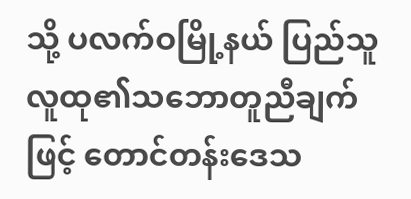သို့ ပလက်ဝမြို့နယ် ပြည်သူလူထု၏သဘောတူညီချက်ဖြင့် တောင်တန်းဒေသ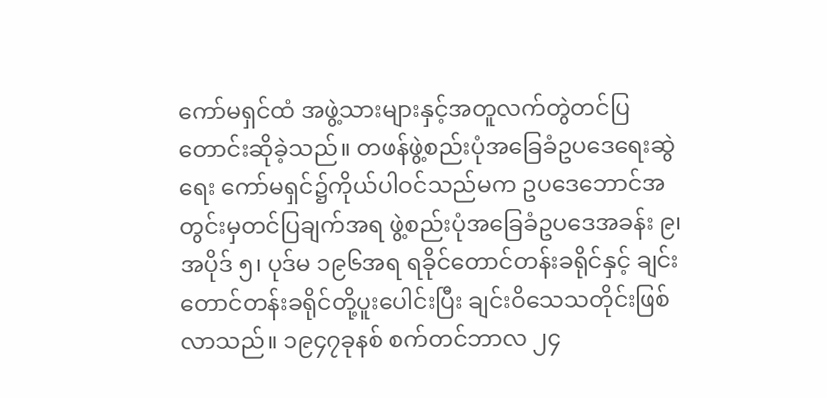ကော်မရှင်ထံ အဖွဲ့သားများနှင့်အတူလက်တွဲတင်ပြတောင်းဆိုခဲ့သည်။ တဖန်ဖွဲ့စည်းပုံအခြေခံဥပဒေရေးဆွဲရေး ကော်မရှင်၌ကိုယ်ပါဝင်သည်မက ဥပဒေဘောင်အတွင်းမှတင်ပြချက်အရ ဖွဲ့စည်းပုံအခြေခံဥပဒေအခန်း ၉၊ အပိုဒ် ၅၊ ပုဒ်မ ၁၉၆အရ ရခိုင်တောင်တန်းခရိုင်နှင့် ချင်းတောင်တန်းခရိုင်တို့ပူးပေါင်းပြီး ချင်းဝိသေသတိုင်းဖြစ်လာသည်။ ၁၉၄၇ခုနစ် စက်တင်ဘာလ ၂၄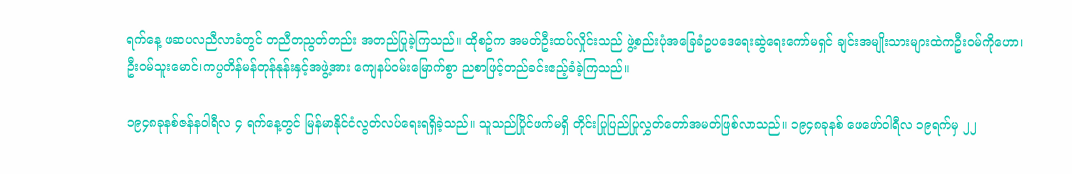ရက်နေ့ ဖဆပလညီလာခံတွင် တညီတညွတ်တည်း အတည်ပြုခဲ့ကြသည်။ ထိုစဥ်က အမတ်ဦးထပ်လှိုင်းသည် ဖွဲ့စည်းပုံအခြေခံဥပဒေရေးဆွဲရေးကော်မရှင် ချင်းအမျိုးသားများထဲကဦးဝမ်ကိုဟော၊ ဦးဝမ်သူးမောင်၊ကပ္ပတိန်မန်တုန်နုန်းနှင့်အဖွဲ့အား ကျေနပ်ဝမ်းမြောက်စွာ ညစာဖြင့်တည်ခင်းဧည့်ခံခဲ့ကြသည်။

၁၉၄၈ခုနစ်ဇန်နဝါရီလ ၄ ရက်နေ့တွင် မြန်မာနိုင်ငံလွတ်လပ်ရေးရရှိခဲ့သည်။ သူသည်ပြိုင်ဖက်မရှိ တိုင်းပြုပြည်ပြုလွှတ်တော်အမတ်ဖြစ်လာသည်။ ၁၉၄၈ခုနစ် ဖေဖော်ဝါရီလ ၁၉ရက်မှ ၂၂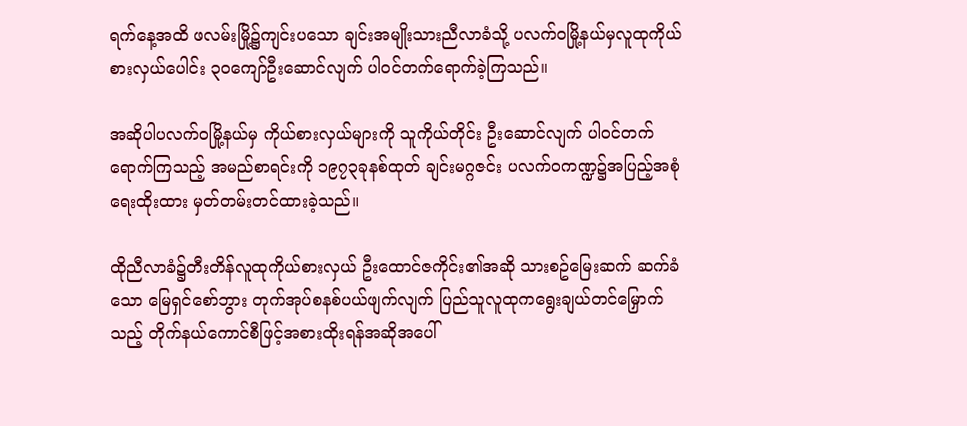ရက်နေ့အထိ ဖလမ်းမြို့၌ကျင်းပသော ချင်းအမျိုးသားညီလာခံသို့ ပလက်ဝမြို့နယ်မှလူထုကိုယ်စားလှယ်ပေါင်း ၃၀ကျော်ဦးဆောင်လျက် ပါဝင်တက်ရောက်ခဲ့ကြသည်။

အဆိုပါပလက်ဝမြို့နယ်မှ ကိုယ်စားလှယ်များကို သူကိုယ်တိုင်း ဦးဆောင်လျက် ပါဝင်တက်ရောက်ကြသည့် အမည်စာရင်းကို ၁၉၇၃ခုနစ်ထုတ် ချင်းမဂ္ဂဇင်း ပလက်ဝကဏ္ဍ၌အပြည့်အစုံရေးထိုးထား မှတ်တမ်းတင်ထားခဲ့သည်။

ထိုညီလာခံ၌တီးတိန်လူထုကိုယ်စားလှယ် ဦးထောင်ဇကိုင်း၏အဆို သားစဥ်မြေးဆက် ဆက်ခံသော မြေရှင်စော်ဘွား တုက်အုပ်စနစ်ပယ်ဖျက်လျက် ပြည်သူလူထုကရွေးချယ်တင်မြှောက်သည့် တိုက်နယ်ကောင်စီဖြင့်အစားထိုးရန်အဆိုအပေါ်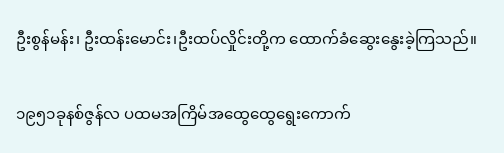ဦးစွန်မန်း၊ ဦးထန်းမောင်း၊ဦးထပ်လှိုင်းတို့က ထောက်ခံဆွေးနွေးခဲ့ကြသည်။

၁၉၅၁ခုနစ်ဇွန်လ ပထမအကြိမ်အထွေထွေရွေးကောက်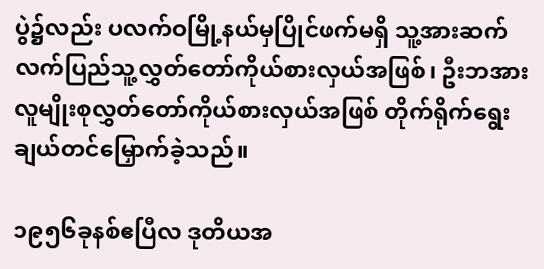ပွဲ၌လည်း ပလက်ဝမြို့နယ်မှပြိုင်ဖက်မရှိ သူ့အားဆက်လက်ပြည်သူ့လွှတ်တော်ကိုယ်စားလှယ်အဖြစ်၊ ဦးဘအားလူမျိုးစုလွှတ်တော်ကိုယ်စားလှယ်အဖြစ် တိုက်ရိုက်ရွေးချယ်တင်မြှောက်ခဲ့သည်။

၁၉၅၆ခုနစ်ဧပြီလ ဒုတိယအ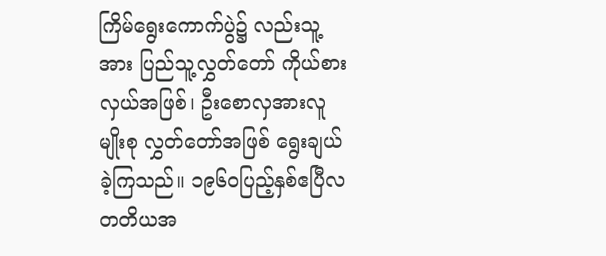ကြိမ်ရွေးကောက်ပွဲ၌ လည်းသူ့အား ပြည်သူ့လွှတ်တော် ကိုယ်စားလှယ်အဖြစ်၊ ဦးစောလှအားလူမျိုးစု လွှတ်တော်အဖြစ် ရွေးချယ်ခဲ့ကြသည်။ ၁၉၆၀ပြည့်နှစ်ဧပြီလ တတိယအ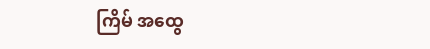ကြိမ် အထွေ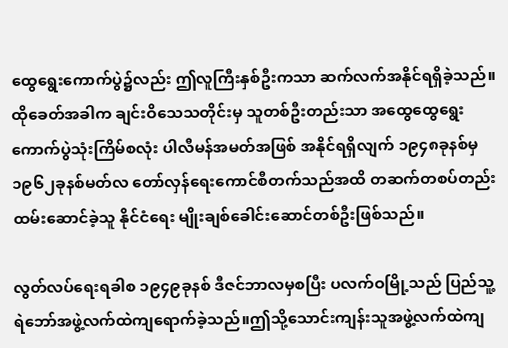ထွေရွေးကောက်ပွဲ၌လည်း ဤလူကြီးနှစ်ဦးကသာ ဆက်လက်အနိုင်ရရှိခဲ့သည်။ထိုခေတ်အခါက ချင်းဝိသေသတိုင်းမှ သူတစ်ဦးတည်းသာ အထွေထွေရွေးကောက်ပွဲသုံးကြိမ်စလုံး ပါလီမန်အမတ်အဖြစ် အနိုင်ရရှိလျက် ၁၉၄၈ခုနစ်မှ ၁၉၆၂ခုနစ်မတ်လ တော်လှန်ရေးကောင်စီတက်သည်အထိ တဆက်တစပ်တည်းထမ်းဆောင်ခဲ့သူ နိုင်ငံရေး မျိုးချစ်ခေါင်းဆောင်တစ်ဦးဖြစ်သည်။

လွတ်လပ်ရေးရခါစ ၁၉၄၉ခုနစ် ဒီဇင်ဘာလမှစပြီး ပလက်ဝမြို့သည် ပြည်သူ့ရဲဘော်အဖွဲ့လက်ထဲကျရောက်ခဲ့သည်။ဤသို့သောင်းကျန်းသူအဖွဲ့လက်ထဲကျ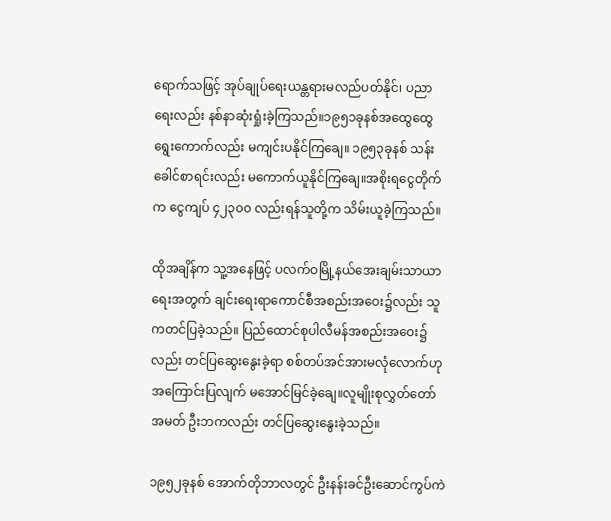ရောက်သဖြင့် အုပ်ချုပ်ရေးယန္တရားမလည်ပတ်နိုင်၊ ပညာရေးလည်း နစ်နာဆုံးရှုံးခဲ့ကြသည်။၁၉၅၁ခုနစ်အထွေထွေရွေးကောက်လည်း မကျင်းပနိုင်ကြချေ။ ၁၉၅၃ခုနစ် သန်းခေါင်စာရင်းလည်း မကောက်ယူနိုင်ကြချေ။အစိုးရငွေတိုက်က ငွေကျပ် ၄၂၃၀၀ လည်းရန်သူတို့က သိမ်းယူခဲ့ကြသည်။

ထိုအချိန်က သူ့အနေဖြင့် ပလက်ဝမြို့နယ်အေးချမ်းသာယာရေးအတွက် ချင်းရေးရာကောင်စီအစည်းအဝေး၌လည်း သူကတင်ပြခဲ့သည်။ ပြည်ထောင်စုပါလီမန်အစည်းအဝေး၌လည်း တင်ပြဆွေးနွေးခဲ့ရာ စစ်တပ်အင်အားမလုံလောက်ဟု အကြောင်းပြလျက် မအောင်မြင်ခဲ့ချေ။လူမျိုးစုလွှတ်တော်အမတ် ဦးဘကလည်း တင်ပြဆွေးနွေးခဲ့သည်။

၁၉၅၂ခုနစ် အောက်တိုဘာလတွင် ဦးနန်းခင်ဦးဆောင်ကွပ်ကဲ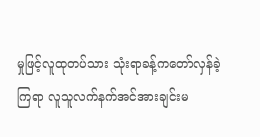မှုဖြင့်လူထုတပ်သား သုံးရာခန့်ကတော်လှန်ခဲ့ကြရာ လူသူလက်နက်အင်အားချင်းမ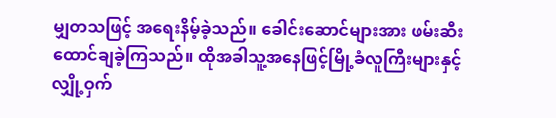မျှတသဖြင့် အရေးနိမ့်ခဲ့သည်။ ခေါင်းဆောင်များအား ဖမ်းဆီးထောင်ချခဲ့ကြသည်။ ထိုအခါသူ့အနေဖြင့်မြို့ခံလူကြီးများနှင့် လျှို့ဝှက်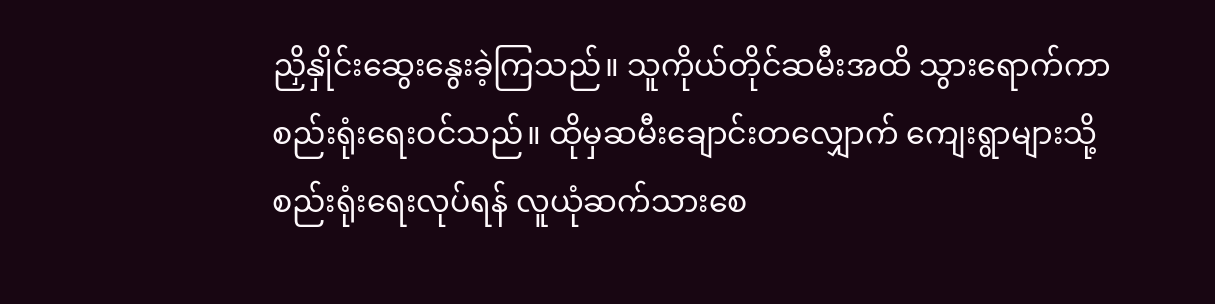ညှိနှိုင်းဆွေးနွေးခဲ့ကြသည်။ သူကိုယ်တိုင်ဆမီးအထိ သွားရောက်ကာ စည်းရုံးရေးဝင်သည်။ ထိုမှဆမီးချောင်းတလျှောက် ကျေးရွာများသို့ စည်းရုံးရေးလုပ်ရန် လူယုံဆက်သားစေ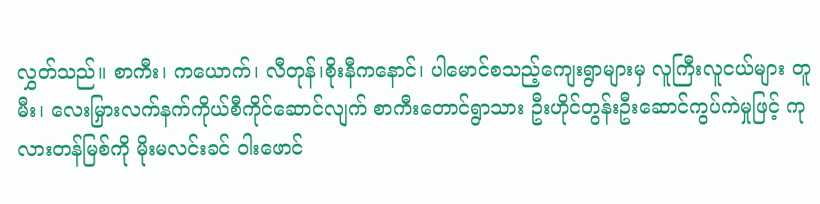လွှတ်သည်။ စာကီး၊ ကယောက်၊ လီတုန်၊စိုးနီကနောင်၊ ပါမောင်စသည့်ကျေးရွာများမှ လူကြီးလူငယ်များ တူမီး၊ လေးမြှားလက်နက်ကိုယ်စီကိုင်ဆောင်လျက် စာကီးတောင်ရွာသား ဦးဟိုင်တွန်းဦးဆောင်ကွပ်ကဲမှုဖြင့် ကုလားတန်မြစ်ကို မိုးမလင်းခင် ဝါးဖောင်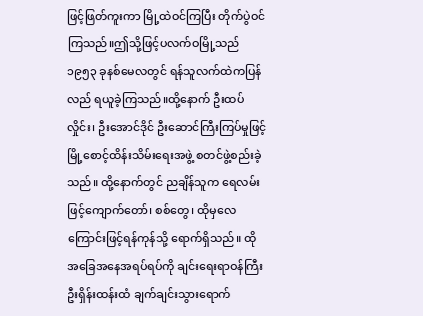ဖြင့်ဖြတ်ကူးကာ မြို့ထဲဝင်ကြပြီး တိုက်ပွဲဝင်ကြသည်။ဤသို့ဖြင့်ပလက်ဝမြို့သည် ၁၉၅၃ ခုနစ်မေလတွင် ရန်သူလက်ထဲကပြန်လည် ရယူခဲ့ကြသည်။ထို့နောက် ဦးထပ်လှိုင်း၊ ဦးအောင်ဒိုင် ဦးဆောင်ကြီးကြပ်မှုဖြင့် မြို့စောင့်ထိန်းသိမ်းရေးအဖွဲ့ စတင်ဖွဲ့စည်းခဲ့သည်။ ထို့နောက်တွင် ညချိန်သူက ရေလမ်းဖြင့်ကျောက်တော်၊ စစ်တွေ၊ ထိုမှလေကြောင်းဖြင့်ရန်ကုန်သို့ ရောက်ရှိသည်။ ထိုအခြေအနေအရပ်ရပ်ကို ချင်းရေးရာဝန်ကြီးဦးရှိန်းထန်းထံ ချက်ချင်းသွားရောက်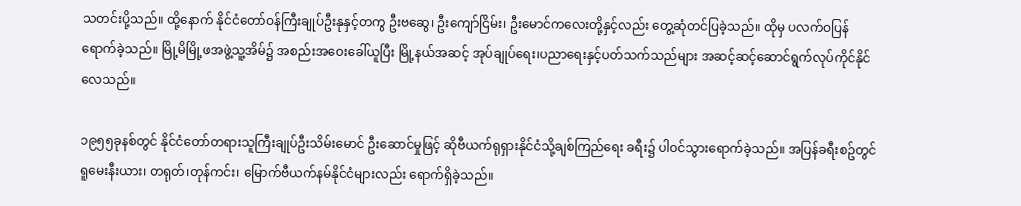သတင်းပို့သည်။ ထို့နောက် နိုင်ငံတော်ဝန်ကြီးချုပ်ဦးနုနှင့်တကွ ဦးဗဆွေ၊ ဦးကျော်ငြိမ်း၊ ဦးမောင်ကလေးတို့နှင့်လည်း တွေ့ဆုံတင်ပြခဲ့သည်။ ထိုမှ ပလက်ဝပြန်ရောက်ခဲ့သည်။ မြို့မိမြို့ဖအဖွဲ့သူ့အိမ်၌ အစည်းအဝေးခေါ်ယူပြီး မြို့နယ်အဆင့် အုပ်ချုပ်ရေး၊ပညာရေးနှင့်ပတ်သက်သည်များ အဆင့်ဆင့်ဆောင်ရွက်လုပ်ကိုင်နိုင်လေသည်။

၁၉၅၅ခုနစ်တွင် နိုင်ငံတော်တရားသူကြီးချုပ်ဦးသိမ်းမောင် ဦးဆောင်မှုဖြင့် ဆိုဗီယက်ရုရှားနိုင်ငံသို့ချစ်ကြည်ရေး ခရီး၌ ပါဝင်သွားရောက်ခဲ့သည်။ အပြန်ခရီးစဥ်တွင် ရူမေးနီးယား၊ တရုတ်၊တုန်ကင်း၊ မြောက်ဗီယက်နမ်နိုင်ငံများလည်း ရောက်ရှိခဲ့သည်။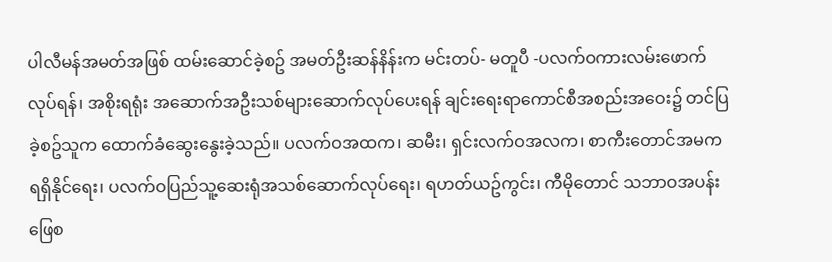ပါလီမန်အမတ်အဖြစ် ထမ်းဆောင်ခဲ့စဥ် အမတ်ဦးဆန်နိန်းက မင်းတပ်- မတူပီ -ပလက်ဝကားလမ်းဖောက်လုပ်ရန်၊ အစိုးရရုံး အဆောက်အဦးသစ်များဆောက်လုပ်ပေးရန် ချင်းရေးရာကောင်စီအစည်းအဝေး၌ တင်ပြခဲ့စဥ်သူက ထောက်ခံဆွေးနွေးခဲ့သည်။ ပလက်ဝအထက၊ ဆမီး၊ ရှင်းလက်ဝအလက၊ စာကီးတောင်အမကရရှိနိုင်ရေး၊ ပလက်ဝပြည်သူ့ဆေးရုံအသစ်ဆောက်လုပ်ရေး၊ ရဟတ်ယဥ်ကွင်း၊ ကီမိုတောင် သဘာဝအပန်းဖြေစ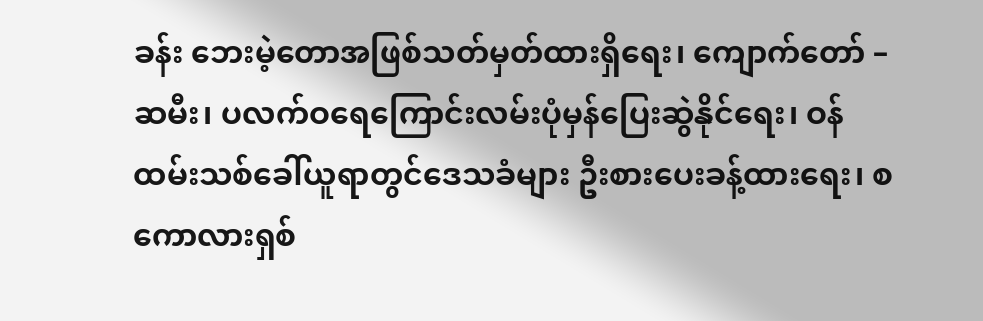ခန်း ဘေးမဲ့တောအဖြစ်သတ်မှတ်ထားရှိရေး၊ ကျောက်တော် – ဆမီး၊ ပလက်ဝရေကြောင်းလမ်းပုံမှန်ပြေးဆွဲနိုင်ရေး၊ ဝန်ထမ်းသစ်ခေါ်ယူရာတွင်ဒေသခံများ ဦးစားပေးခန့်ထားရေး၊ စကောလားရှစ်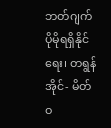ဘတ်ဂျက်ပိုမိုရရှိနိုင်ရေး၊ တရွန်အိုင်- မိတ်ဝ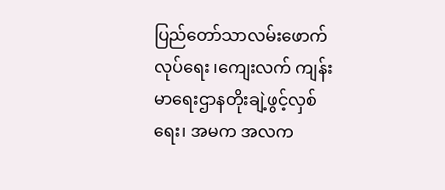ပြည်တော်သာလမ်းဖောက်လုပ်ရေး ၊ကျေးလက် ကျန်းမာရေးဌာနတိုးချဲ့ဖွင့်လှစ်ရေး၊ အမက အလက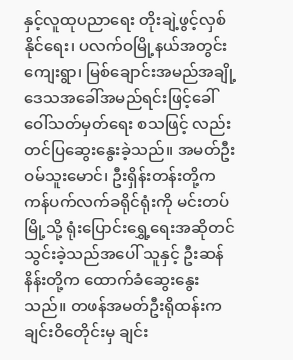နှင့်လူထုပညာရေး တိုးချဲ့ဖွင့်လှစ်နိုင်ရေး၊ ပလက်ဝမြို့နယ်အတွင်း ကျေးရွာ၊ မြစ်ချောင်းအမည်အချို့ဒေသအခေါ်အမည်ရင်းဖြင့်ခေါ်ဝေါ်သတ်မှတ်ရေး စသဖြင့် လည်းတင်ပြဆွေးနွေးခဲ့သည်။ အမတ်ဦးဝမ်သူးမောင်၊ ဦးရှိန်းတန်းတို့က ကန်ပက်လက်ခရိုင်ရုံးကို မင်းတပ်မြို့သို့ ရုံးပြောင်းရွှေ့ရေးအဆိုတင်သွင်းခဲ့သည်အပေါ် သူနှင့် ဦးဆန်နိန်းတို့က ထောက်ခံဆွေးနွေးသည်။ တဖန်အမတ်ဦးရိုထန်းက ချင်းဝိတေိုင်းမှ ချင်း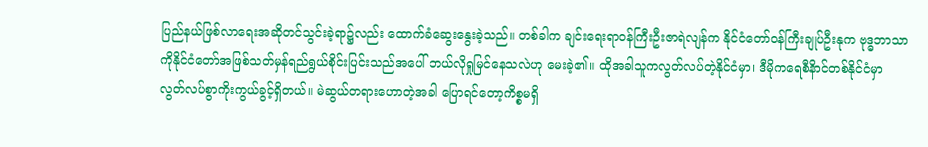ပြည်နယ်ဖြစ်လာရေးအဆိုတင်သွင်းခဲ့ရာ၌လည်း ထောက်ခံဆွေးနွေးခဲ့သည်။ တစ်ခါက ချင်းရေးရာဝန်ကြီးဦးဇာရဲလျန်က နိုင်ငံတော်ဝန်ကြီးချုပ်ဦးနုက ဗုဒ္ဓဘာသာကိုနိုင်ငံတော်အဖြစ်သတ်မှန်ရည်ရွယ်စိုင်းပြင်းသည်အပေါ် ဘယ်လိုရှုမြင်နေသလဲဟု မေးခဲ့၏။ ထိုအခါသူကလွတ်လပ်တဲ့နိုင်ငံမှာ၊ ဒီမိုကရေစီနိာင်တစ်နိုင်ငံမှာ လွတ်လပ်စွာကိုးကွယ်ခွင့်ရှိတယ်။ မဲဆွယ်တရားဟောတဲ့အခါ ပြောရင်တော့ကိစ္စမရှိ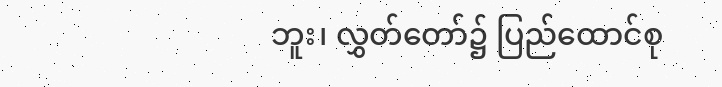ဘူး၊ လွှတ်တော်၌ ပြည်ထောင်စု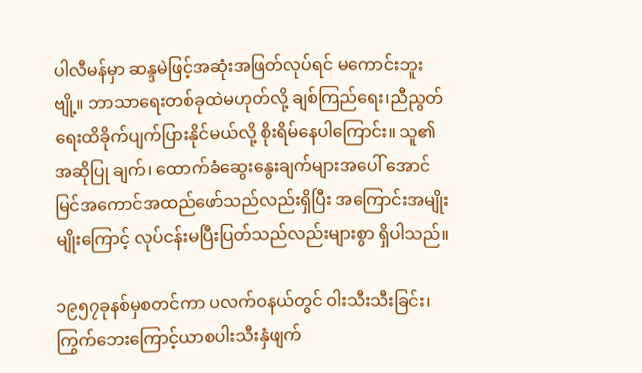ပါလီမန်မှာ ဆန္ဒမဲဖြင့်အဆုံးအဖြတ်လုပ်ရင် မကောင်းဘူးဗျို့။ ဘာသာရေးတစ်ခုထဲမဟုတ်လို့ ချစ်ကြည်ရေး၊ညီညွတ်ရေးထိခိုက်ပျက်ပြားနိုင်မယ်လို့ စိုးရိမ်နေပါကြောင်း။ သူ၏အဆိုပြု ချက်၊ ထောက်ခံဆွေးနွေးချက်များအပေါ် အောင်မြင်အကောင်အထည်ဖော်သည်လည်းရှိပြီး အကြောင်းအမျိုးမျိုးကြောင့် လုပ်ငန်းမပြီးပြတ်သည်လည်းများစွာ ရှိပါသည်။

၁၉၅၇ခုနစ်မှစတင်ကာ ပလက်ဝနယ်တွင် ဝါးသီးသီးခြင်း၊ ကြွက်ဘေးကြောင့်ယာစပါးသီးနှံဖျက်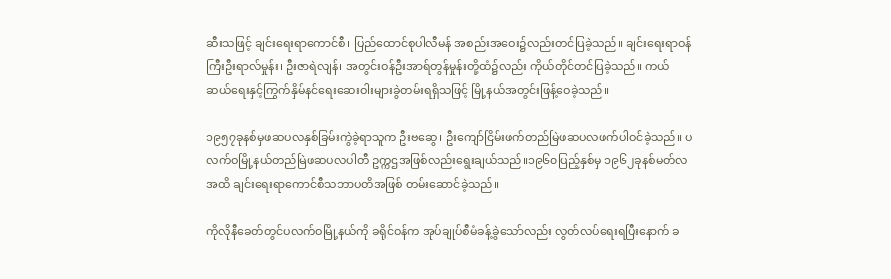ဆီးသဖြင့် ချင်းရေးရာကောင်စီ၊ ပြည်ထောင်စုပါလီမန် အစည်းအဝေး၌လည်းတင်ပြခဲ့သည်။ ချင်းရေးရာဝန်ကြီးဦးရာလ်မှုန်း၊ ဦးဇာရဲလျန်၊ အတွင်းဝန်ဦးအာရ်တွန်မှုန်းတို့ထံ၌လည်း ကိုယ်တိုင်တင်ပြခဲ့သည်။ ကယ်ဆယ်ရေးနှင့်ကြွက်နှိမ်နင်ရေးဆေးဝါးများခွဲတမ်းရရှိသဖြင့် မြို့နယ်အတွင်းဖြန့်ဝေခဲ့သည်။

၁၉၅၇ခုနစ်မှဖဆပလနှစ်ခြမ်းကွဲခဲ့ရာသူက ဦးဗဆွေ၊ ဦးကျော်ငြိမ်းဖက်တည်မြဲဖဆပလဖက်ပါဝင်ခဲ့သည်။ ပလက်ဝမြို့နယ်တည်မြဲဖဆပလပါတီ ဥက္ကဌအဖြစ်လည်းရွေးချယ်သည်။၁၉၆၀ပြည့်နှစ်မှ ၁၉၆၂ခုနစ်မတ်လအထိ ချင်းရေးရာကောင်စီသဘာပတိအဖြစ် တမ်းဆောင်ခဲ့သည်။

ကိုလိုနီခေတ်တွင်ပလက်ဝမြို့နယ်ကို ခရိုင်ဝန်က အုပ်ချုပ်စီမံခန့်ခွဲသော်လည်း လွတ်လပ်ရေးရပြီးနောက် ခ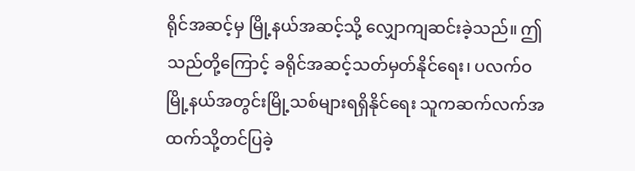ရိုင်အဆင့်မှ မြို့နယ်အဆင့်သို့ လျှောကျဆင်းခဲ့သည်။ ဤသည်တို့ကြောင့် ခရိုင်အဆင့်သတ်မှတ်နိုင်ရေး၊ ပလက်ဝမြို့နယ်အတွင်းမြို့သစ်များရရှိနိုင်ရေး သူကဆက်လက်အထက်သို့တင်ပြခဲ့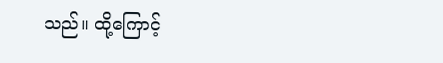သည်။ ထို့ကြောင့်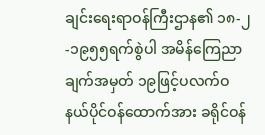ချင်းရေးရာဝန်ကြီးဌာန၏ ၁၈-၂-၁၉၅၅ရက်စွဲပါ အမိန်ကြေညာချက်အမှတ် ၁၉ဖြင့်ပလက်ဝနယ်ပိုင်ဝန်ထောက်အား ခရိုင်ဝန်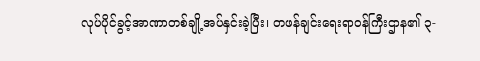လုပ်ပိုင်ခွင့်အာဏာတစ်ချို့အပ်နှင်းခဲ့ပြီး၊ တဖန်ချင်းရေးရာဝန်ကြီးဌာန၏ ၃-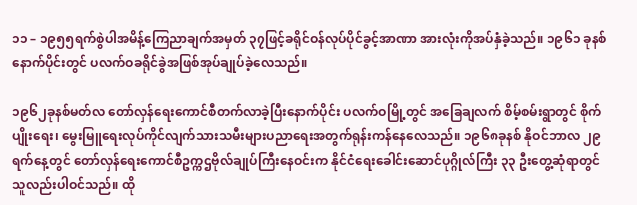၁၁ – ၁၉၅၅ရက်စွဲပါအမိန့်ကြေညာချက်အမှတ် ၃၇ဖြင့်ခရိုင်ဝန်လုပ်ပိုင်ခွင့်အာဏာ အားလုံးကိုအပ်နှံခဲ့သည်။ ၁၉၆၁ ခုနစ်နောက်ပိုင်းတွင် ပလက်ဝခရိုင်ခွဲအဖြစ်အုပ်ချုပ်ခဲ့လေသည်။

၁၉၆၂ခုနစ်မတ်လ တော်လှန်ရေးကောင်စီတက်လာခဲ့ပြီးနောက်ပိုင်း ပလက်ဝမြို့တွင် အခြေချလက် စိမ့်စမ်းရွာတွင် စိုက်ပျိုးရေး၊ မွေးမြူရေးလုပ်ကိုင်လျက်သားသမီးများပညာရေးအတွက်ရုန်းကန်နေလေသည်။ ၁၉၆၈ခုနစ် နိုဝင်ဘာလ ၂၉ရက်နေ့တွင် တော်လှန်ရေးကောင်စီဥက္ကဌဗိုလ်ချုပ်ကြီးနေဝင်းက နိုင်ငံရေးခေါင်းဆောင်ပုဂ္ဂိုလ်ကြီး ၃၃ ဦးတွေ့ဆုံရာတွင် သူလည်းပါဝင်သည်။ ထို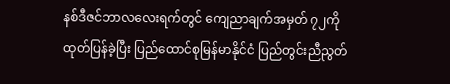နစ်ဒီဇင်ဘာလလေးရက်တွင် ကျေညာချက်အမှတ် ၇၂ကိုထုတ်ပြန်ခဲ့ပြီး ပြည်ထောင်စုမြန်မာနိုင်ငံ ပြည်တွင်းညီညွတ်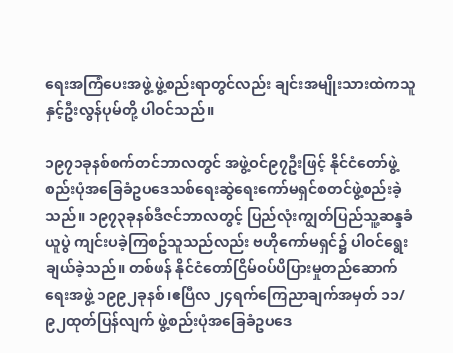ရေးအကြံပေးအဖွဲ့ ဖွဲ့စည်းရာတွင်လည်း ချင်းအမျိုးသားထဲကသူနှင့်ဦးလွန်ပုမ်တို့ ပါဝင်သည်။

၁၉၇၁ခုနစ်စက်တင်ဘာလတွင် အဖွဲ့ဝင်၉၇ဦးဖြင့် နိုင်ငံတော်ဖွဲ့စည်းပုံအခြေခံဥပဒေသစ်ရေးဆွဲရေးကော်မရှင်စတင်ဖွဲ့စည်းခဲ့သည်။ ၁၉၇၃ခုနစ်ဒီဇင်ဘာလတွင့် ပြည်လုံးကျွတ်ပြည်သူ့ဆန္ဒခံယူပွဲ ကျင်းပခဲ့ကြစဥ်သူသည်လည်း ဗဟိုကော်မရှင်၌ ပါဝင်ရွေးချယ်ခဲ့သည်။ တစ်ဖန် နိုင်ငံတော်ငြိမ်ဝပ်ပိပြားမှုတည်ဆောက်ရေးအဖွဲ့ ၁၉၉၂ခုနစ်၊ဧပြီလ ၂၄ရက်ကြေညာချက်အမှတ် ၁၁/၉၂ထုတ်ပြန်လျက် ဖွဲ့စည်းပုံအခြေခံဥပဒေ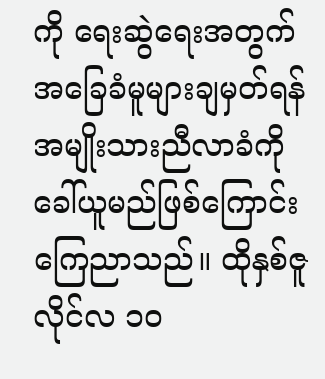ကို ရေးဆွဲရေးအတွက် အခြေခံမူများချမှတ်ရန် အမျိုးသားညီလာခံကိုခေါ်ယူမည်ဖြစ်ကြောင်းကြေညာသည်။ ထိုနှစ်ဇူလိုင်လ ၁၀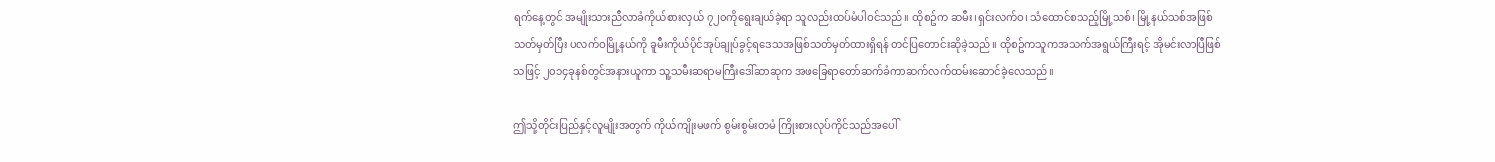ရက်နေ့တွင် အမျိုးသားညီလာခံကိုယ်စားလှယ် ၇၂၀ကိုရွေးချယ်ခဲ့ရာ သူလည်းထပ်မံပါဝင်သည်။ ထိုစဥ်က ဆမီး၊ရှင်းလက်ဝ၊ သံထောင်စသည့်မြို့သစ်၊ မြို့နယ်သစ်အဖြစ်သတ်မှတ်ပြီး ပလက်ဝမြို့နယ်ကို ခူမီးကိုယ်ပိုင်အုပ်ချုပ်ခွင့်ရဒေသအဖြစ်သတ်မှတ်ထားရှိရန် တင်ပြတောင်းဆိုခဲ့သည်။ ထိုစဥ်ကသူကအသက်အရွယ်ကြီးရင့် အိုမင်းလာပြီဖြစ်သဖြင့် ၂၀၁၄ခုနစ်တွင်အနားယူကာ သူ့သမီးဆရာမကြီးဒေါ်ဆာဆုက အဖခြေရာတော်ဆက်ခံကာဆက်လက်ထမ်းဆောင်ခဲ့လေသည်။

ဤသို့တိုင်းပြည်နှင့်လူမျိုးအတွက် ကိုယ်ကျိုးမဖက် စွမ်းစွမ်းတမံ ကြိုးစားလုပ်ကိုင်သည်အပေါ်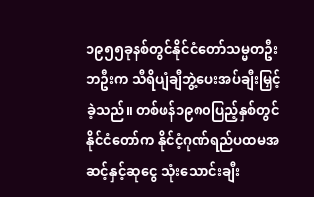၁၉၅၅ခုနစ်တွင်နိုင်ငံတော်သမ္မတဦးဘဦးက သီရိပျံချီဘွဲ့ပေးအပ်ချီးမြှင့်ခဲ့သည်။ တစ်ဖန်၁၉၈၀ပြည့်နှစ်တွင် နိုင်ငံတော်က နိုင်ငံ့ဂုဏ်ရည်ပထမအဆင့်နှင့်ဆုငွေ သုံးသောင်းချီး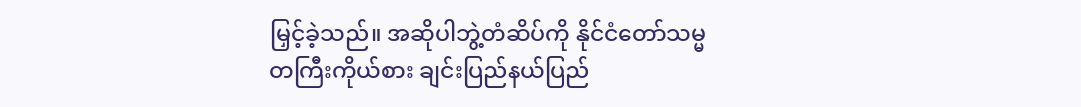မြှင့်ခဲ့သည်။ အဆိုပါဘွဲ့တံဆိပ်ကို နိုင်ငံတော်သမ္မတကြီးကိုယ်စား ချင်းပြည်နယ်ပြည်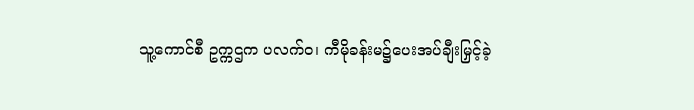သူ့ကောင်စီ ဥက္ကဌက ပလက်ဝ၊ ကီမိုခန်းမ၌ပေးအပ်ချီးမြှင့်ခဲ့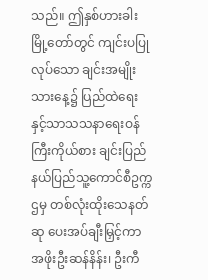သည်။ ဤနှစ်ဟားခါးမြို့တော်တွင် ကျင်းပပြုလုပ်သော ချင်းအမျိုးသားနေ့၌ ပြည်ထဲရေးနှင့်သာသသနာရေးဝန်ကြီးကိုယ်စား ချင်းပြည်နယ်ပြည်သူ့ကောင်စီဥက္ကဌမှ တစ်လုံးထိုးသေနတ်ဆု ပေးအပ်ချီးမြှင့်ကာ အဖိုးဦးဆန်နိန်း၊ ဦးကီ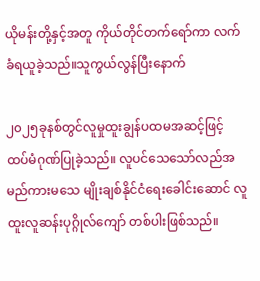ယိုမန်းတို့နှင့်အတူ ကိုယ်တိုင်တက်ရော်ကာ လက်ခံရယူခဲ့သည်။သူကွယ်လွန်ပြီးနောက်

၂၀၂၅ခုနစ်တွင်လူမှုထူးချွန်ပထမအဆင့်ဖြင့် ထပ်မံဂုဏ်ပြုခဲ့သည်။ လူပင်သေသော်လည်အမည်ကားမသေ မျိုးချစ်နိုင်ငံရေးခေါင်းဆောင် လူထူးလူဆန်းပုဂ္ဂိုလ်ကျော် တစ်ပါးဖြစ်သည်။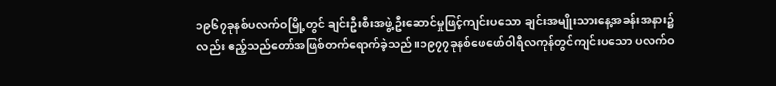၁၉၆၇ခုနစ်ပလက်ဝမြို့တွင် ချင်းဦးစီးအဖွဲ့ဦးဆောင်မှုဖြင့်ကျင်းပသော ချင်းအမျိုးသားနေ့အခန်းအနား၌လည်း ဧည့်သည်တော်အဖြစ်တက်ရောက်ခဲ့သည်။၁၉၇၇ခုနစ်ဖေဖော်ဝါရီလကုန်တွင်ကျင်းပသော ပလက်ဝ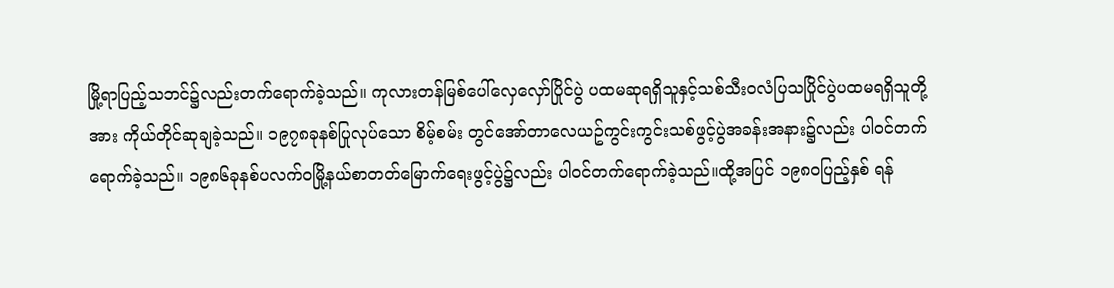မြို့ရာပြည့်သဘင်၌လည်းတက်ရောက်ခဲ့သည်။ ကုလားတန်မြစ်ပေါ်လှေလှော်ပြိုင်ပွဲ ပထမဆုရရှိသူနှင့်သစ်သီးဝလံပြသပြိုင်ပွဲပထမရရှိသူတို့အား ကိုယ်တိုင်ဆုချခဲ့သည်။ ၁၉၇၈ခုနစ်ပြုလုပ်သော စိမ့်စမ်း တွင်အော်တာလေယဥ်ကွင်းကွင်းသစ်ဖွင့်ပွဲအခန်းအနား၌လည်း ပါဝင်တက်ရောက်ခဲ့သည်။ ၁၉၈၆ခုနစ်ပလက်ဝမြို့နယ်စာတတ်မြောက်ရေးဖွင့်ပွဲ၌လည်း ပါဝင်တက်ရောက်ခဲ့သည်။ထို့အပြင် ၁၉၈၀ပြည့်နှစ် ရန်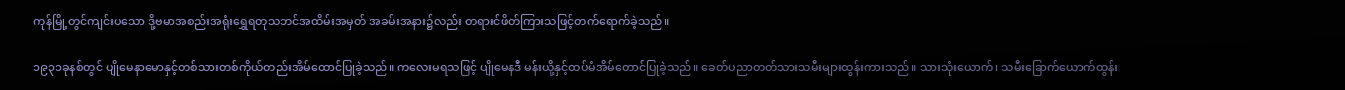ကုန်မြို့တွင်ကျင်းပသော ဒို့ဗမာအစည်းအရုံးရွှေရတုသဘင်အထိမ်းအမှတ် အခမ်းအနား၌လည်း တရားင်ဖိတ်ကြားသဖြင့်တက်ရောက်ခဲ့သည်။

၁၉၃၁ခုနစ်တွင် ပျိုမေနာမောနှင့်တစ်သားတစ်ကိုယ်တည်းအိမ်ထောင်ပြုခဲ့သည်။ ကလေးမရသဖြင့် ပျိုမေနဒီ မန်းယို့နှင့်ထပ်မံအိမ်တောင်ပြုခဲ့သည်။ ခေတ်ပညာတတ်သားသမီးများထွန်းကားသည်။ သားသုံးယောက်၊ သမီးခြောက်ယောက်ထွန်း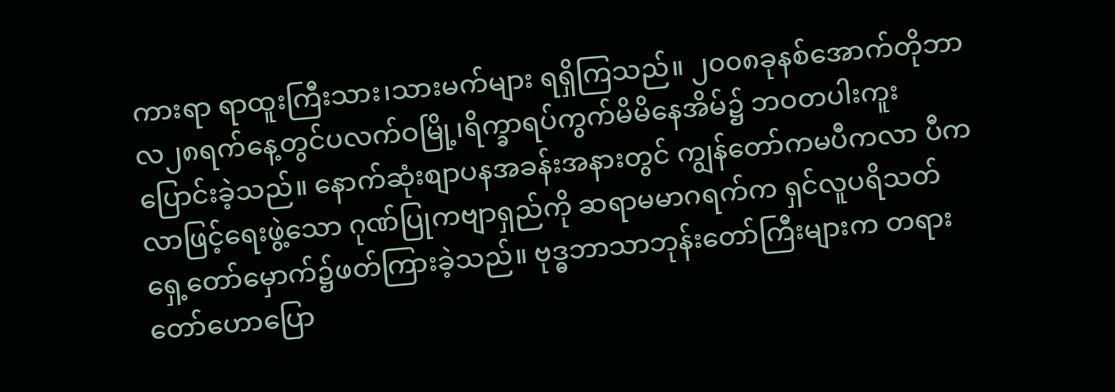ကားရာ ရာထူးကြီးသား၊သားမက်များ ရရှိကြသည်။ ၂၀၀၈ခုနစ်အောက်တိုဘာလ၂၈ရက်နေ့တွင်ပလက်ဝမြို့၊ရိက္ခာရပ်ကွက်မိမိနေအိမ်၌ ဘဝတပါးကူးပြောင်းခဲ့သည်။ နောက်ဆုံးစျာပနအခန်းအနားတွင် ကျွန်တော်ကမပီကလာ ပီကလာဖြင့်ရေးဖွဲ့သော ဂုဏ်ပြုကဗျာရှည်ကို ဆရာမမာဂရက်က ရှင်လူပရိသတ်ရှေ့တော်မှောက်၌ဖတ်ကြားခဲ့သည်။ ဗုဒ္ဓဘာသာဘုန်းတော်ကြီးများက တရားတော်ဟောပြော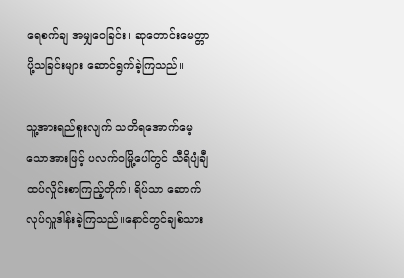ရေစက်ချ အမျှဝေခြင်း၊ ဆုတောင်းမေတ္တာပို့သခြင်းများ ဆောင်ရွက်ခဲ့ကြသည်။

သူ့အားရည်စူးလျက် သတိရအောက်မေ့သောအားဖြင့် ပလက်ဝမြို့ပေါ်တွင် သီရိပျံချီထပ်လှိုင်းစာကြည့်တိုက်၊ ရိပ်သာ ဆောက်လုပ်လှူဒါန်းခဲ့ကြသည်။နောင်တွင်ချစ်သား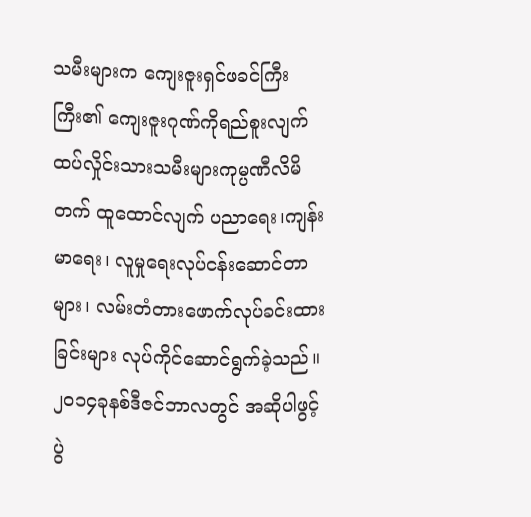သမီးများက ကျေးဇူးရှင်ဖခင်ကြီးကြီး၏ ကျေးဇူးဂုဏ်ကိုရည်စူးလျက် ထပ်လှိုင်းသားသမီးများကုမ္ပဏီလိမိတက် ထူထောင်လျက် ပညာရေး၊ကျန်းမာရေး၊ လူမှုရေးလုပ်ငန်းဆောင်တာများ၊ လမ်းတံတားဖောက်လုပ်ခင်းထားခြင်းများ လုပ်ကိုင်ဆောင်ရွက်ခဲ့သည်။ ၂၀၁၄ခုနစ်ဒီဇင်ဘာလတွင် အဆိုပါဖွင့်ပွဲ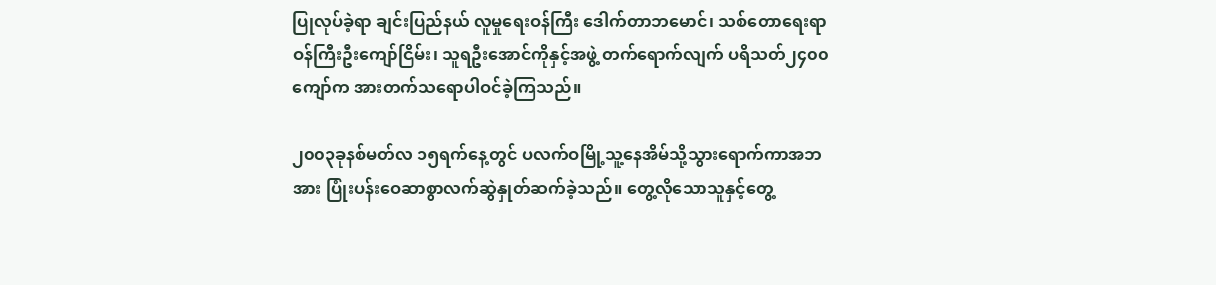ပြုလုပ်ခဲ့ရာ ချင်းပြည်နယ် လူမှုရေးဝန်ကြီး ဒေါက်တာဘမောင်၊ သစ်တောရေးရာဝန်ကြီးဦးကျော်ငြိမ်း၊ သူရဦးအောင်ကိုနှင့်အဖွဲ့ တက်ရောက်လျက် ပရိသတ်၂၄၀၀ ကျော်က အားတက်သရောပါဝင်ခဲ့ကြသည်။

၂၀၀၃ခုနစ်မတ်လ ၁၅ရက်နေ့တွင် ပလက်ဝမြို့သူ့နေအိမ်သို့သွားရောက်ကာအဘအား ပြုံးပန်းဝေဆာစွာလက်ဆွဲနှုတ်ဆက်ခဲ့သည်။ တွေ့လိုသောသူနှင့်တွေ့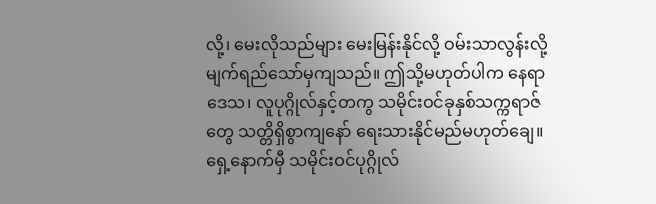လို့၊ မေးလိုသည်များ မေးမြန်းနိုင်လို့ ဝမ်းသာလွန်းလို့ မျက်ရည်သော်မှကျသည်။ ဤသို့မဟုတ်ပါက နေရာဒေသ၊ လူပုဂ္ဂိုလ်နှင့်တကွ သမိုင်းဝင်ခုနှစ်သက္ကရာဇ်တွေ သတ္တိရှိစွာကျနော် ရေးသားနိုင်မည်မဟုတ်ချေ။ ရှေ့နောက်မှီ သမိုင်းဝင်ပုဂ္ဂိုလ်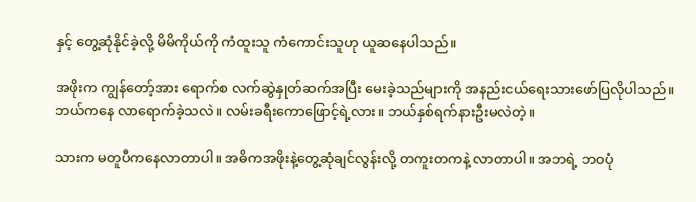နှင့် တွေ့ဆုံနိုင်ခဲ့လို့ မိမိကိုယ်ကို ကံထူးသူ ကံကောင်းသူဟု ယူဆနေပါသည်။

အဖိုးက ကျွန်တော့်အား ရောက်စ လက်ဆွဲနှုတ်ဆက်အပြီး မေးခဲ့သည်များကို အနည်းငယ်ရေးသားဖော်ပြလိုပါသည်။ ဘယ်ကနေ လာရောက်ခဲ့သလဲ။ လမ်းခရီးကောဖြောင့်ရဲ့လား။ ဘယ်နှစ်ရက်နားဦးမလဲတဲ့။

သားက မတူပီကနေလာတာပါ။ အဓိကအဖိုးနဲ့တွေ့ဆုံချင်လွန်းလို့ တကူးတကနဲ့ လာတာပါ။ အဘရဲ့ ဘဝပုံ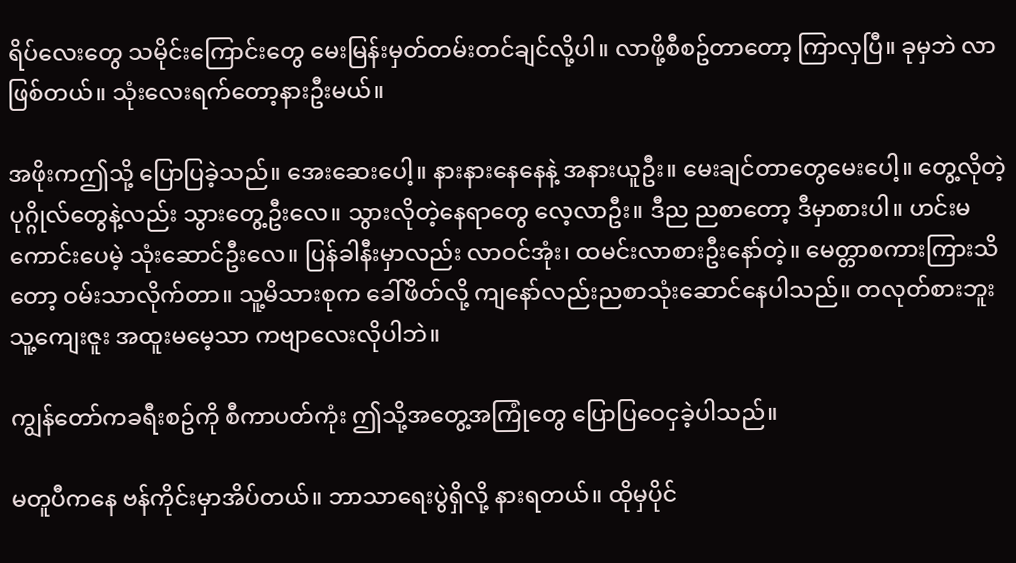ရိပ်လေးတွေ သမိုင်းကြောင်းတွေ မေးမြန်းမှတ်တမ်းတင်ချင်လို့ပါ။ လာဖို့စီစဥ်တာတော့ ကြာလှပြီ။ ခုမှဘဲ လာဖြစ်တယ်။ သုံးလေးရက်တော့နားဦးမယ်။

အဖိုးကဤသို့ ပြောပြခဲ့သည်။ အေးဆေးပေါ့။ နားနားနေနေနဲ့ အနားယူဦး။ မေးချင်တာတွေမေးပေါ့။ တွေ့လိုတဲ့ ပုဂ္ဂိုလ်တွေနဲ့လည်း သွားတွေ့ဦးလေ။ သွားလိုတဲ့နေရာတွေ လေ့လာဦး။ ဒီည ညစာတော့ ဒီမှာစားပါ။ ဟင်းမကောင်းပေမဲ့ သုံးဆောင်ဦးလေ။ ပြန်ခါနီးမှာလည်း လာဝင်အုံး၊ ထမင်းလာစားဦးနော်တဲ့။ မေတ္တာစကားကြားသိတော့ ဝမ်းသာလိုက်တာ။ သူ့မိသားစုက ခေါ်ဖိတ်လို့ ကျနော်လည်းညစာသုံးဆောင်နေပါသည်။ တလုတ်စားဘူး သူ့ကျေးဇူး အထူးမမေ့သာ ကဗျာလေးလိုပါဘဲ။

ကျွန်တော်ကခရီးစဥ်ကို စီကာပတ်ကုံး ဤသို့အတွေ့အကြုံတွေ ပြောပြဝေငှခဲ့ပါသည်။

မတူပီကနေ ဗန်ကိုင်းမှာအိပ်တယ်။ ဘာသာရေးပွဲရှိလို့ နားရတယ်။ ထိုမှပိုင်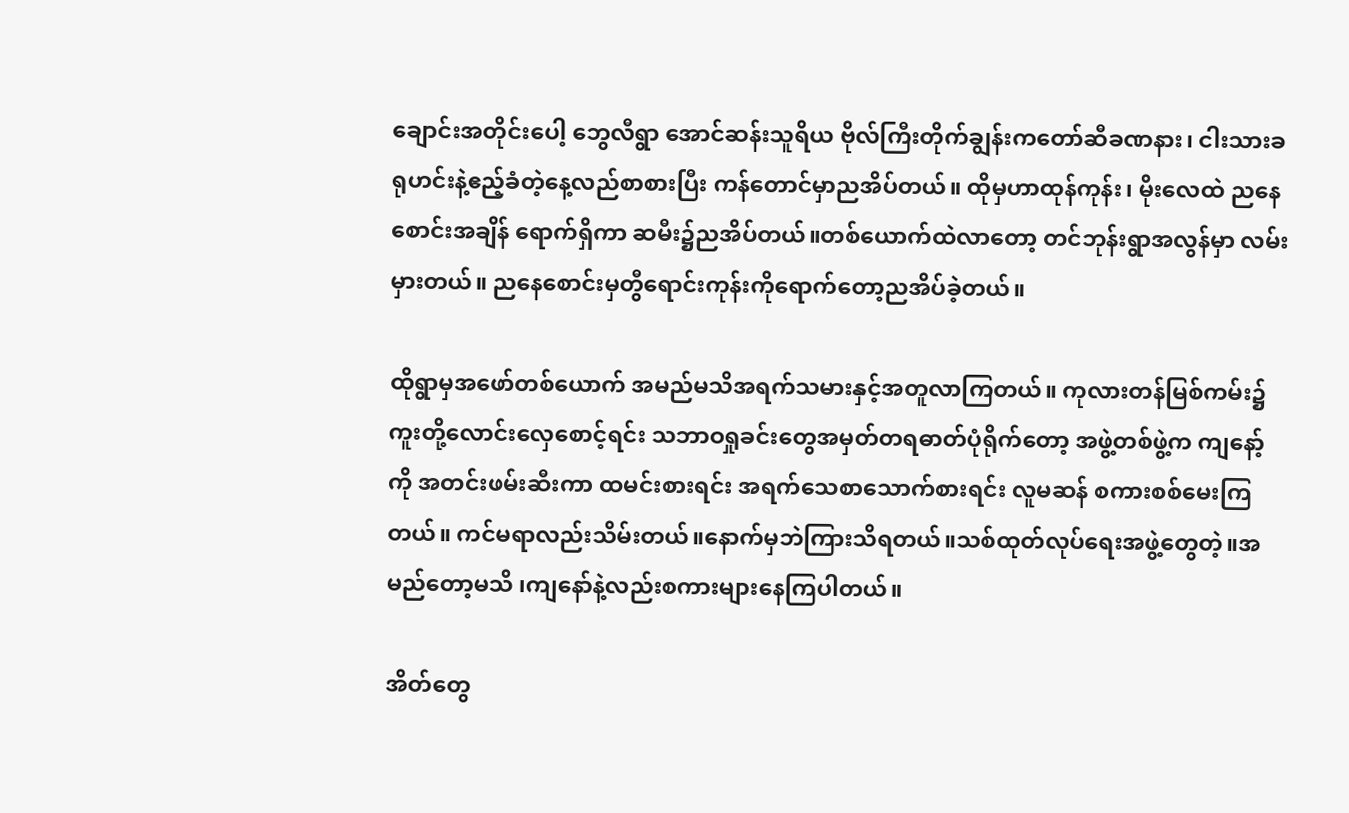ချောင်းအတိုင်းပေါ့ ဘွေလီရွာ အောင်ဆန်းသူရိယ ဗိုလ်ကြီးတိုက်ချွန်းကတော်ဆီခဏနား၊ ငါးသားခရုဟင်းနဲ့ဧည့်ခံတဲ့နေ့လည်စာစားပြီး ကန်တောင်မှာညအိပ်တယ်။ ထိုမှဟာထုန်ကုန်း၊ မိုးလေထဲ ညနေစောင်းအချိန် ရောက်ရှိကာ ဆမီး၌ညအိပ်တယ်။တစ်ယောက်ထဲလာတော့ တင်ဘုန်းရွာအလွန်မှာ လမ်းမှားတယ်။ ညနေစောင်းမှတွီရောင်းကုန်းကိုရောက်တော့ညအိပ်ခဲ့တယ်။

ထိုရွာမှအဖော်တစ်ယောက် အမည်မသိအရက်သမားနှင့်အတူလာကြတယ်။ ကုလားတန်မြစ်ကမ်း၌ ကူးတို့လောင်းလှေစောင့်ရင်း သဘာဝရှုခင်းတွေအမှတ်တရဓာတ်ပုံရိုက်တော့ အဖွဲ့တစ်ဖွဲ့က ကျနော့်ကို အတင်းဖမ်းဆီးကာ ထမင်းစားရင်း အရက်သေစာသောက်စားရင်း လူမဆန် စကားစစ်မေးကြတယ်။ ကင်မရာလည်းသိမ်းတယ်။နောက်မှဘဲကြားသိရတယ်။သစ်ထုတ်လုပ်ရေးအဖွဲ့တွေတဲ့။အမည်တော့မသိ ၊ကျနော်နဲ့လည်းစကားများနေကြပါတယ်။

အိတ်တွေ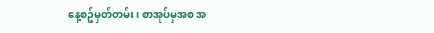နေ့စဥ်မှတ်တမ်း၊ စာအုပ်မှအစ အ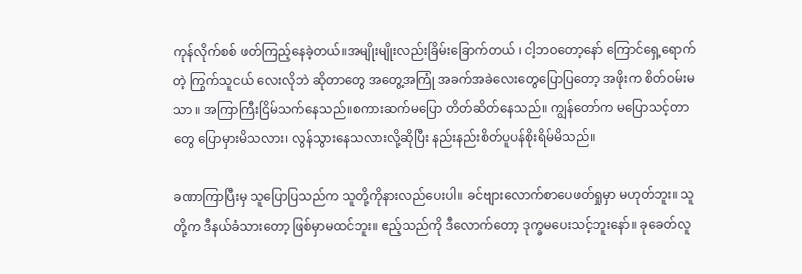ကုန်လိုက်စစ် ဖတ်ကြည့်နေခဲ့တယ်။အမျိုးမျိုးလည်းခြိမ်းခြောက်တယ် ၊ ငါ့ဘဝတော့နော် ကြောင်ရှေ့ရောက်တဲ့ ကြွက်သူငယ် လေးလိုဘဲ ဆိုတာတွေ အတွေ့အကြုံ အခက်အခဲလေးတွေပြောပြတော့ အဖိုးက စိတ်ဝမ်းမသာ ။ အကြာကြီးငြိမ်သက်နေသည်။စကားဆက်မပြော တိတ်ဆိတ်နေသည်။ ကျွန်တော်က မပြောသင့်တာတွေ ပြောမှားမိသလား၊ လွန်သွားနေသလားလို့ဆိုပြီး နည်းနည်းစိတ်ပူပန်စိုးရိမ်မိသည်။

ခဏာကြာပြီးမှ သူပြောပြသည်က သူတို့ကိုနားလည်ပေးပါ။ ခင်ဗျားလောက်စာပေဖတ်ရှုမှာ မဟုတ်ဘူး။ သူတို့က ဒီနယ်ခံသားတော့ ဖြစ်မှာမထင်ဘူး။ ဧည့်သည်ကို ဒီလောက်တော့ ဒုက္ခမပေးသင့်ဘူးနော်။ ခုခေတ်လူ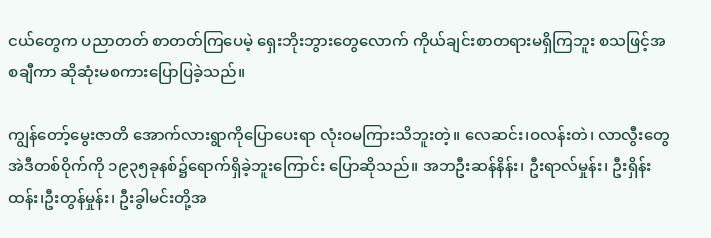ငယ်တွေက ပညာတတ် စာတတ်ကြပေမဲ့ ရှေးဘိုးဘွားတွေလောက် ကိုယ်ချင်းစာတရားမရှိကြဘူး စသဖြင့်အစချီကာ ဆိုဆုံးမစကားပြောပြခဲ့သည်။

ကျွန်တော့်မွေးဇာတိ အောက်လားရွာကိုပြောပေးရာ လုံးဝမကြားသိဘူးတဲ့။ လေဆင်း၊ဝလန်းတဲ၊ လာလွီးတွေ အဲဒီတစ်ဝိုက်ကို ၁၉၃၅ခုနစ်၌ရောက်ရှိခဲ့ဘူးကြောင်း ပြောဆိုသည်။ အဘဦးဆန်နိန်း၊ ဦးရာလ်မှုန်း၊ ဦးရှိန်းထန်း၊ဦးတွန်မှုန်း၊ ဦးခွါမင်းတို့အ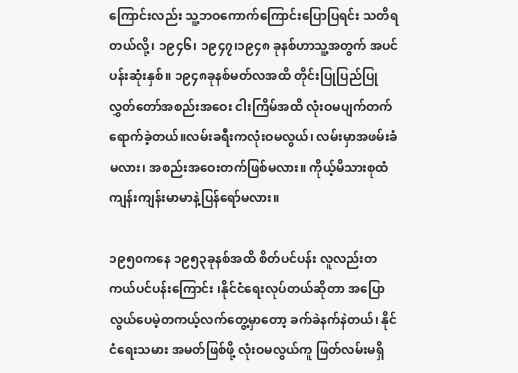ကြောင်းလည်း သူ့ဘဝကောက်ကြောင်းပြောပြရင်း သတိရတယ်လို့၊ ၁၉၄၆၊ ၁၉၄၇၊၁၉၄၈ ခုနစ်ဟာသူ့အတွက် အပင်ပန်းဆုံးနှစ်။ ၁၉၄၈ခုနစ်မတ်လအထိ တိုင်းပြုပြည်ပြုလွှတ်တော်အစည်းအဝေး ငါးကြိမ်အထိ လုံးဝမပျက်တက်ရောက်ခဲ့တယ်။လမ်းခရီးကလုံးဝမလွယ်၊ လမ်းမှာအဖမ်းခံမလား၊ အစည်းအဝေးတက်ဖြစ်မလား။ ကိုယ့်မိသားစုထံ ကျန်းကျန်းမာမာနဲ့ပြန်ရော်မလား။

၁၉၅၀ကနေ ၁၉၅၃ခုနစ်အထိ စိတ်ပင်ပန်း လူလည်းတကယ်ပင်ပန်းကြောင်း ၊နိုင်ငံရေးလုပ်တယ်ဆိုတာ အပြောလွယ်ပေမဲ့တကယ့်လက်တွေ့မှာတော့ ခက်ခဲနက်နဲတယ်၊ နိုင်ငံရေးသမား အမတ်ဖြစ်ဖို့ လုံးဝမလွယ်ကူ ဖြတ်လမ်းမရှိ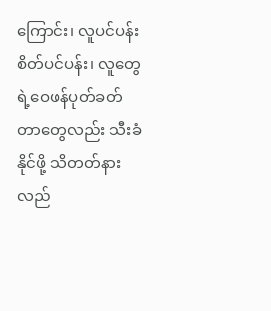ကြောင်း၊ လူပင်ပန်းစိတ်ပင်ပန်း၊ လူတွေရဲ့ဝေဖန်ပုတ်ခတ်တာတွေလည်း သီးခံနိုင်ဖို့ သိတတ်နားလည်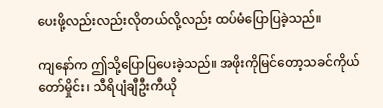ပေးဖို့လည်းလည်းလိုတယ်လို့လည်း ထပ်မံပြောပြခဲ့သည်။

ကျနော်က ဤသို့ပြောပြပေးခဲ့သည်။ အဖိုးကိုမြင်တော့သခင်ကိုယ်တော်မှိုင်း၊ သီရိပျံချီဦးကီယို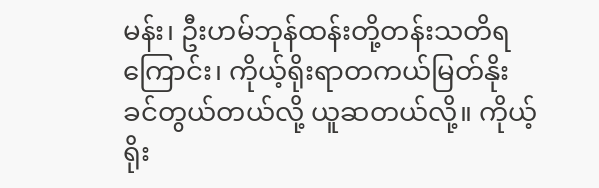မန်း၊ ဦးဟမ်ဘုန်ထန်းတို့တန်းသတိရကြောင်း၊ ကိုယ့်ရိုးရာတကယ်မြတ်နိုးခင်တွယ်တယ်လို့ ယူဆတယ်လို့။ ကိုယ့်ရိုး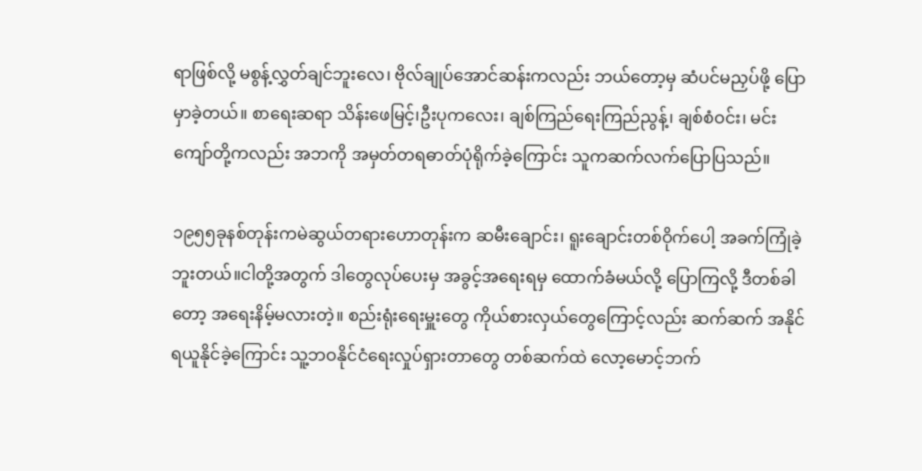ရာဖြစ်လို့ မစွန့်လွှတ်ချင်ဘူးလေ၊ ဗိုလ်ချုပ်အောင်ဆန်းကလည်း ဘယ်တော့မှ ဆံပင်မညှပ်ဖို့ ပြောမှာခဲ့တယ်။ စာရေးဆရာ သိန်းဖေမြင့်၊ဦးပုကလေး၊ ချစ်ကြည်ရေးကြည်ညွန့်၊ ချစ်စံဝင်း၊ မင်းကျော်တို့ကလည်း အဘကို အမှတ်တရဓာတ်ပုံရိုက်ခဲ့ကြောင်း သူကဆက်လက်ပြောပြသည်။

၁၉၅၅ခုနစ်တုန်းကမဲဆွယ်တရားဟောတုန်းက ဆမီးချောင်း၊ ရူးချောင်းတစ်ဝိုက်ပေါ့ အခက်ကြုံခဲ့ဘူးတယ်။ငါတို့အတွက် ဒါတွေလုပ်ပေးမှ အခွင့်အရေးရမှ ထောက်ခံမယ်လို့ ပြောကြလို့ ဒီတစ်ခါတော့ အရေးနိမ့်မလားတဲ့။ စည်းရုံးရေးမှူးတွေ ကိုယ်စားလှယ်တွေကြောင့်လည်း ဆက်ဆက် အနိုင်ရယူနိုင်ခဲ့ကြောင်း သူ့ဘဝနိုင်ငံရေးလှုပ်ရှားတာတွေ တစ်ဆက်ထဲ လော့မောင့်ဘက်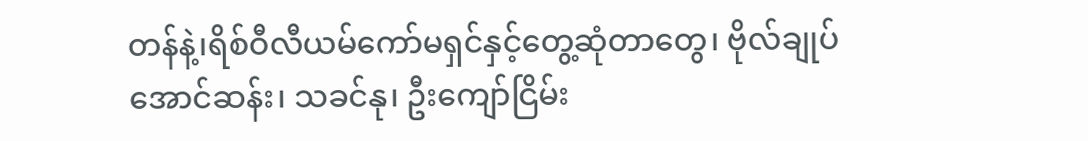တန်နဲ့၊ရိစ်ဝီလီယမ်ကော်မရှင်နှင့်တွေ့ဆုံတာတွေ၊ ဗိုလ်ချုပ်အောင်ဆန်း၊ သခင်နု၊ ဦးကျော်ငြိမ်း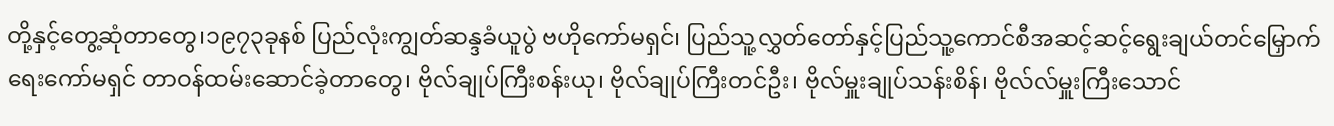တို့နှင့်တွေ့ဆုံတာတွေ၊၁၉၇၃ခုနစ် ပြည်လုံးကျွတ်ဆန္ဒခံယူပွဲ ဗဟိုကော်မရှင်၊ ပြည်သူ့လွှတ်တော်နှင့်ပြည်သူ့ကောင်စီအဆင့်ဆင့်ရွေးချယ်တင်မြှောက်ရေးကော်မရှင် တာဝန်ထမ်းဆောင်ခဲ့တာတွေ၊ ဗိုလ်ချုပ်ကြီးစန်းယု၊ ဗိုလ်ချုပ်ကြီးတင်ဦး၊ ဗိုလ်မှူးချုပ်သန်းစိန်၊ ဗိုလ်လ်မှူးကြီးသောင်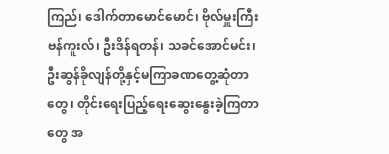ကြည်၊ ဒေါက်တာမောင်မောင်၊ ဗိုလ်မှူးကြီးဗန်ကူးလ်၊ ဦးဒိန်ရတန်၊ သခင်အောင်မင်း၊ ဦးဆွန်ခိုလျန်တို့နှင့်မကြာခဏတွေ့ဆုံတာတွေ၊ တိုင်းရေးပြည့်ရေးဆွေးနွေးခဲ့ကြတာတွေ အ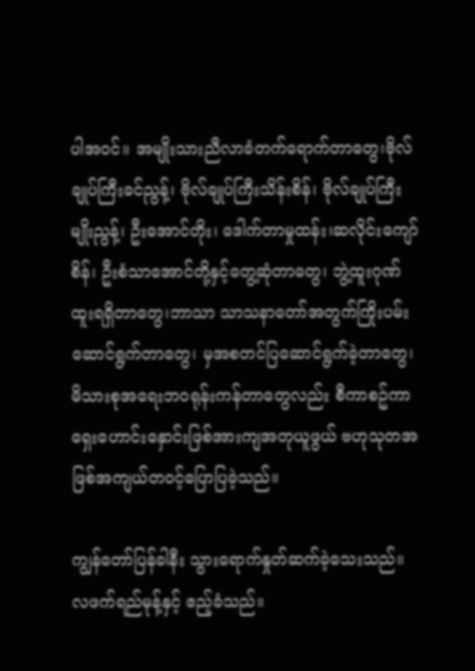ပါအဝင်။ အမျိုးသားညီလာခံတက်ရောက်တာတွေ၊ဗိုလ်ချုပ်ကြီးခင်ညွန့်၊ ဗိုလ်ချုပ်ကြီးသိန်းစိန်၊ ဗိုလ်ချုပ်ကြီးမျိုးညွန့်၊ ဦးအောင်တိုး၊ ဒေါက်တာမှုထန်း၊ဆလိုင်းကျော်စိန်၊ ဦးစံသာအောင်တို့နှင့်တွေ့ဆုံတာတွေ၊ ဘွဲ့ထူးဂုဏ်ထူးရရှိတာတွေ၊ဘာသာ သာသနာတော်အတွက်ကြိုးပမ်းဆောင်ရွက်တာတွေ၊ မှအစတင်ပြဆောင်ရွက်ခဲ့တာတွေ၊မိသားစုအရေးဘဝရုန်းကန်တာတွေလည်း စီကာစဥ်ကာ ရှေးဟောင်းနှောင်းဖြစ်အားကျအတုယူဖွယ် ဗဟုသုတအဖြစ်အကျယ်တဝင့်ပြောပြခဲ့သည်။

ကျွန်တော်ပြန်ခါနီး သွားရောက်နှုတ်ဆက်ခဲ့သေးသည်။ လဖက်ရည်မုန့်နှင့် ဧည့်ခံသည်။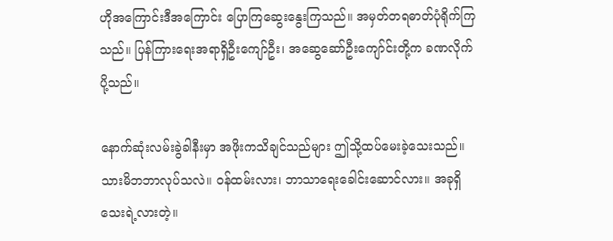ဟိုအကြောင်းဒီအကြောင်း ပြောကြဆွေးနွေးကြသည်။ အမှတ်တရဓာတ်ပုံရိုက်ကြသည်။ ပြန်ကြားရေးအရာရှိဦးကျော်ဦး၊ အဆွေဆော်ဦးကျော်င်းတို့က ခဏလိုက်ပို့သည်။

နောက်ဆုံးလမ်းခွဲခါနီးမှာ အဖိုးကသိချင်သည်များ ဤသို့ထပ်မေးခဲ့သေးသည်။ သားမိဘဘာလုပ်သလဲ။ ဝန်ထမ်းလား၊ ဘာသာရေးခေါင်းဆောင်လား။ အခုရှိသေးရဲ့လားတဲ့။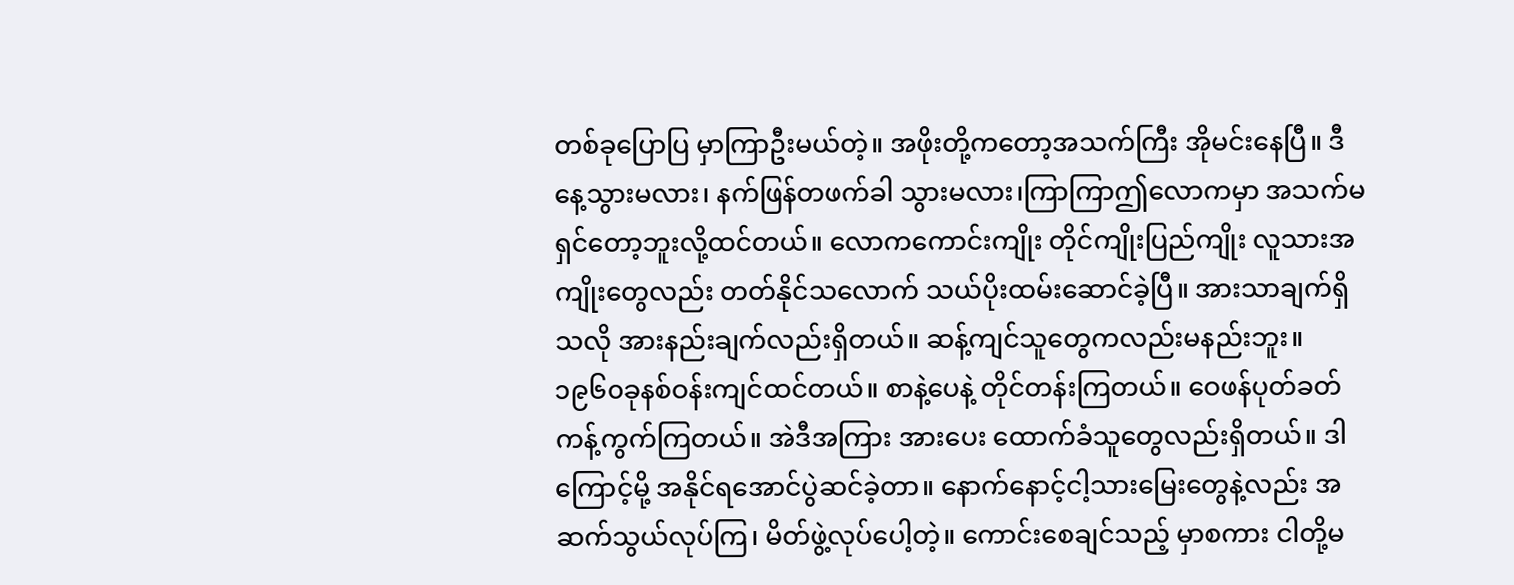တစ်ခုပြောပြ မှာကြာဦးမယ်တဲ့။ အဖိုးတို့ကတော့အသက်ကြီး အိုမင်းနေပြီ။ ဒီနေ့သွားမလား၊ နက်ဖြန်တဖက်ခါ သွားမလား၊ကြာကြာဤလောကမှာ အသက်မရှင်တော့ဘူးလို့ထင်တယ်။ လောကကောင်းကျိုး တိုင်ကျိုးပြည်ကျိုး လူသားအကျိုးတွေလည်း တတ်နိုင်သလောက် သယ်ပိုးထမ်းဆောင်ခဲ့ပြီ။ အားသာချက်ရှိသလို အားနည်းချက်လည်းရှိတယ်။ ဆန့်ကျင်သူတွေကလည်းမနည်းဘူး။ ၁၉၆၀ခုနစ်ဝန်းကျင်ထင်တယ်။ စာနဲ့ပေနဲ့ တိုင်တန်းကြတယ်။ ဝေဖန်ပုတ်ခတ် ကန့်ကွက်ကြတယ်။ အဲဒီအကြား အားပေး ထောက်ခံသူတွေလည်းရှိတယ်။ ဒါကြောင့်မို့ အနိုင်ရအောင်ပွဲဆင်ခဲ့တာ။ နောက်နောင့်ငါ့သားမြေးတွေနဲ့လည်း အဆက်သွယ်လုပ်ကြ၊ မိတ်ဖွဲ့လုပ်ပေါ့တဲ့။ ကောင်းစေချင်သည့် မှာစကား ငါတို့မ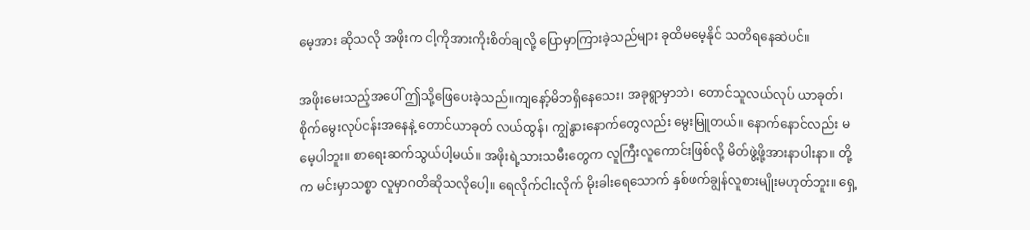မေ့အား ဆိုသလို အဖိုးက ငါ့ကိုအားကိုးစိတ်ချလို့ ပြောမှာကြားခဲ့သည်များ ခုထိမမေ့နိုင် သတိရနေဆဲပင်။

အဖိုးမေးသည့်အပေါ် ဤသို့ဖြေပေးခဲ့သည်။ကျနော့်မိဘရှိနေသေး၊ အခုရွာမှာဘဲ၊ တောင်သူလယ်လုပ် ယာခုတ်၊ စိုက်မွေးလုပ်ငန်းအနေနဲ့ တောင်ယာခုတ် လယ်ထွန်၊ ကျွဲနွားနောက်တွေလည်း မွေးမြူတယ်။ နောက်နောင်လည်း မမေ့ပါဘူး။ စာရေးဆက်သွယ်ပါ့မယ်။ အဖိုးရဲ့သားသမီးတွေက လူကြီးလူကောင်းဖြစ်လို့ မိတ်ဖွဲ့ဖို့အားနာပါးနာ။ တို့က မင်းမှာသစ္စာ လူမှာဂတိဆိုသလိုပေါ့။ ရေလိုက်ငါးလိုက် မိုးခါးရေသောက် နှစ်ဖက်ချွန်လူစားမျိုးမဟုတ်ဘူး။ ရှေ့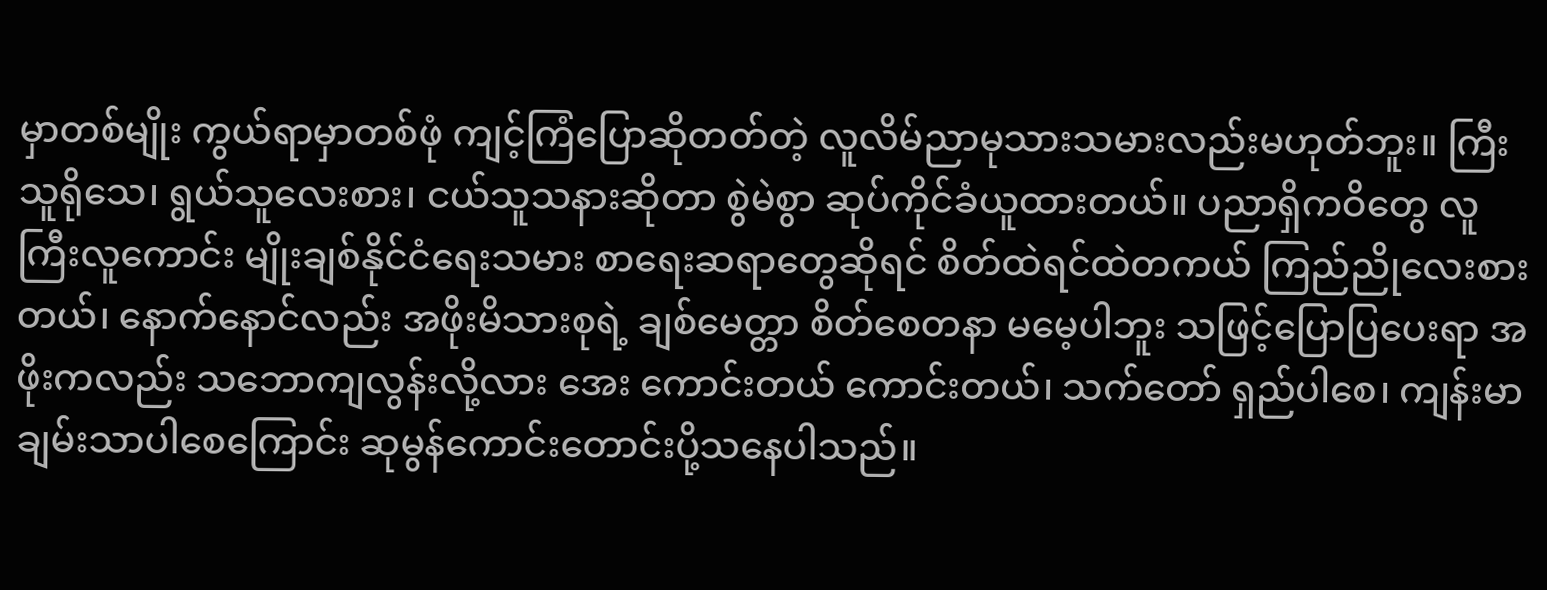မှာတစ်မျိုး ကွယ်ရာမှာတစ်ဖုံ ကျင့်ကြံပြောဆိုတတ်တဲ့ လူလိမ်ညာမုသားသမားလည်းမဟုတ်ဘူး။ ကြီးသူရိုသေ၊ ရွယ်သူလေးစား၊ ငယ်သူသနားဆိုတာ စွဲမဲစွာ ဆုပ်ကိုင်ခံယူထားတယ်။ ပညာရှိကဝိတွေ လူကြီးလူကောင်း မျိုးချစ်နိုင်ငံရေးသမား စာရေးဆရာတွေဆိုရင် စိတ်ထဲရင်ထဲတကယ် ကြည်ညိုလေးစားတယ်၊ နောက်နောင်လည်း အဖိုးမိသားစုရဲ့ ချစ်မေတ္တာ စိတ်စေတနာ မမေ့ပါဘူး သဖြင့်ပြောပြပေးရာ အဖိုးကလည်း သဘောကျလွန်းလို့လား အေး ကောင်းတယ် ကောင်းတယ်၊ သက်တော် ရှည်ပါစေ၊ ကျန်းမာချမ်းသာပါစေကြောင်း ဆုမွန်ကောင်းတောင်းပို့သနေပါသည်။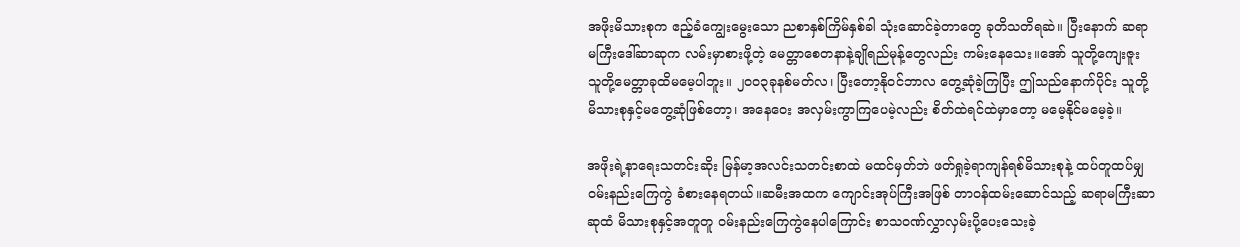အဖိုးမိသားစုက ဧည့်ခံကျွေးမွေးသော ညစာနှစ်ကြိမ်နှစ်ခါ သုံးဆောင်ခဲ့တာတွေ ခုတိသတိရဆဲ။ ပြီးနောက် ဆရာမကြီးဒေါ်ဆာဆုက လမ်းမှာစားဖို့တဲ့ မေတ္တာစေတနာနဲ့ချိုရည်မုန့်တွေလည်း ကမ်းနေသေး။အော် သူတို့ကျေးဇူး သူတို့မေတ္တာခုထိမမေ့ပါဘူး။ ၂၀၀၃ခုနစ်မတ်လ၊ ပြီးတော့နိုဝင်ဘာလ တွေ့ဆုံခဲ့ကြပြီး ဤသည်နောက်ပိုင်း သူတို့မိသားစုနှင့်မတွေ့ဆုံဖြစ်တော့၊ အနေဝေး အလှမ်းကွာကြပေမဲ့လည်း စိတ်ထဲရင်ထဲမှာတော့ မမေ့နိုင်မမေ့ခဲ့။

အဖိုးရဲ့နာရေးသတင်းဆိုး မြန်မာ့အလင်းသတင်းစာထဲ မထင်မှတ်ဘဲ ဖတ်ရှုခဲ့ရာကျန်ရစ်မိသားစုနဲ့ ထပ်တူထပ်မျှဝမ်းနည်းကြေကွဲ ခံစားနေရတယ်။ဆမီးအထက ကျောင်းအုပ်ကြီးအဖြစ် တာဝန်ထမ်းဆောင်သည့် ဆရာမကြီးဆာဆုထံ မိသားစုနှင့်အတူတူ ဝမ်းနည်းကြေကွဲနေပါကြောင်း စာသဝဏ်လွှာလှမ်းပို့ပေးသေးခဲ့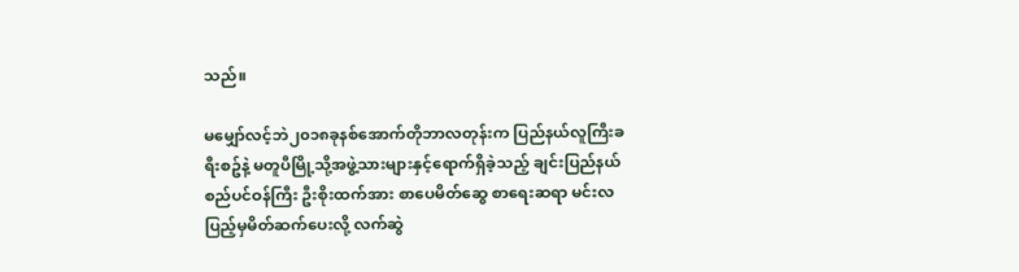သည်။

မမျှော်လင့်ဘဲ၂၀၁၈ခုနစ်အောက်တိုဘာလတုန်းက ပြည်နယ်လူကြီးခရီးစဥ်နဲ့ မတူပီမြို့သို့အဖွဲ့သားများနှင့်ရောက်ရှိခဲ့သည့် ချင်းပြည်နယ်စည်ပင်ဝန်ကြီး ဦးစိုးထက်အား စာပေမိတ်ဆွေ စာရေးဆရာ မင်းလပြည့်မှမိတ်ဆက်ပေးလို့ လက်ဆွဲ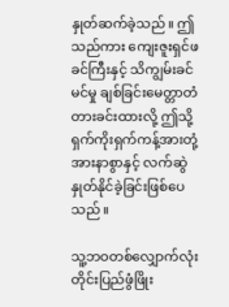နှုတ်ဆက်ခဲ့သည်။ ဤသည်ကား ကျေးဇူးရှင်ဖခင်ကြီးနှင့် သိကျွမ်းခင်မင်မှု ချစ်ခြင်းမေတ္တာတံတားခင်းထားလို့ ဤသို့ရှက်ကိုးရှက်ကန့်အားတုံ့အားနာစွာနှင့် လက်ဆွဲနှုတ်နိုင်ခဲ့ခြင်းဖြစ်ပေသည်။

သူ့ဘဝတစ်လျှောက်လုံး တိုင်းပြည်ဖွံဖြိုး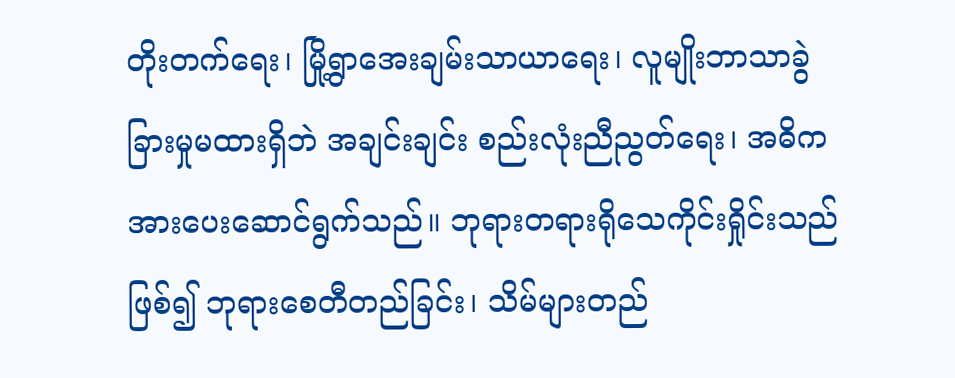တိုးတက်ရေး၊ မြို့ရွာအေးချမ်းသာယာရေး၊ လူမျိုးဘာသာခွဲခြားမှုမထားရှိဘဲ အချင်းချင်း စည်းလုံးညီညွတ်ရေး၊ အဓိကအားပေးဆောင်ရွက်သည်။ ဘုရားတရားရိုသေကိုင်းရှိုင်းသည်ဖြစ်၍ ဘုရားစေတီတည်ခြင်း၊ သိမ်များတည်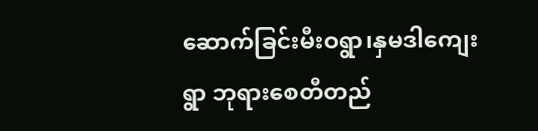ဆောက်ခြင်းမီးဝရွာ၊နှမဒါကျေးရွာ ဘုရားစေတီတည်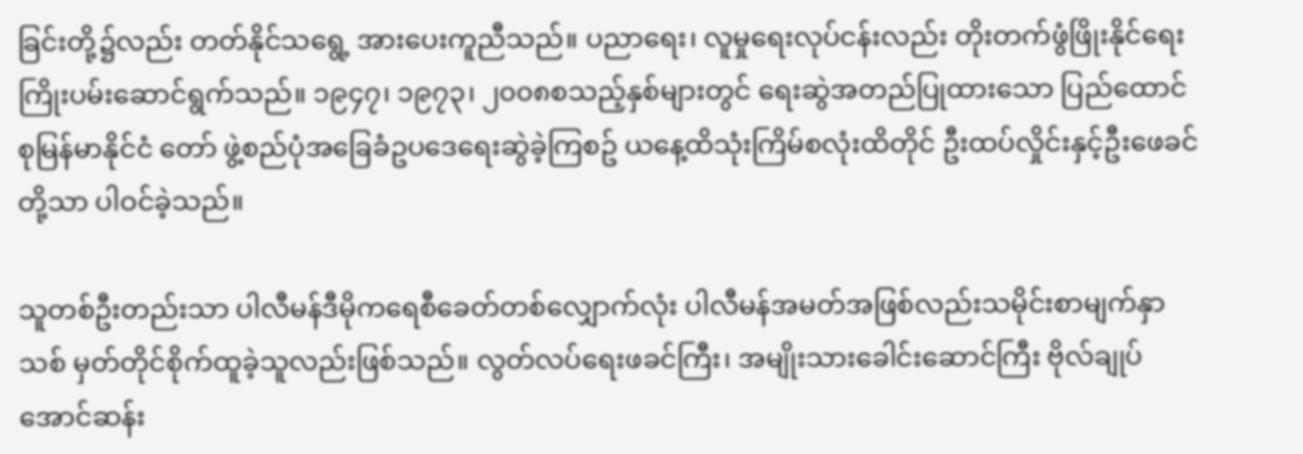ခြင်းတို့၌လည်း တတ်နိုင်သရွေ့ အားပေးကူညီသည်။ ပညာရေး၊ လူမှုရေးလုပ်ငန်းလည်း တိုးတက်ဖွံဖြိုးနိုင်ရေး ကြိုးပမ်းဆောင်ရွက်သည်။ ၁၉၄၇၊ ၁၉၇၃၊ ၂၀၀၈စသည့်နှစ်များတွင် ရေးဆွဲအတည်ပြုထားသော ပြည်ထောင်စုမြန်မာနိုင်ငံ တော် ဖွဲ့စည်ပုံအခြေခံဥပဒေရေးဆွဲခဲ့ကြစဥ် ယနေ့ထိသုံးကြိမ်စလုံးထိတိုင် ဦးထပ်လှိုင်းနှင့်ဦးဖေခင်တို့သာ ပါဝင်ခဲ့သည်။

သူတစ်ဦးတည်းသာ ပါလီမန်ဒီမိုကရေစီခေတ်တစ်လျှောက်လုံး ပါလီမန်အမတ်အဖြစ်လည်းသမိုင်းစာမျက်နှာသစ် မှတ်တိုင်စိုက်ထူခဲ့သူလည်းဖြစ်သည်။ လွတ်လပ်ရေးဖခင်ကြီး၊ အမျိုးသားခေါင်းဆောင်ကြီး ဗိုလ်ချုပ်အောင်ဆန်း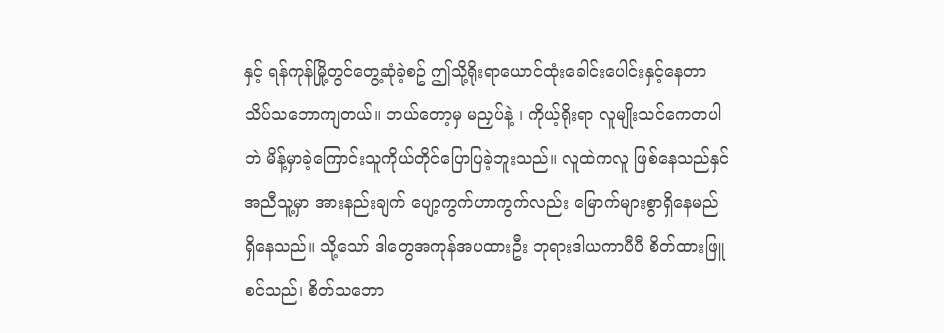နှင့် ရန်ကုန်မြို့တွင်တွေ့ဆုံခဲ့စဥ် ဤသို့ရိုးရာယောင်ထုံးခေါင်းပေါင်းနှင့်နေတာ သိပ်သဘောကျတယ်။ ဘယ်တော့မှ မညှပ်နဲ့ ၊ ကိုယ့်ရိုးရာ လူမျိုးသင်ကေတပါဘဲ မိန့်မှာခဲ့ကြောင်းသူကိုယ်တိုင်ပြောပြခဲ့ဘူးသည်။ လူထဲကလူ ဖြစ်နေသည်နှင်အညီသူ့မှာ အားနည်းချက် ပျော့ကွက်ဟာကွက်လည်း မြောက်များစွာရှိနေမည် ရှိနေသည်။ သို့သော် ဒါတွေအကုန်အပထားဦး ဘုရားဒါယကာပီပီ စိတ်ထားဖြူစင်သည်၊ စိတ်သဘော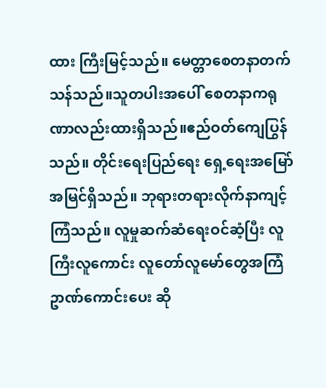ထား ကြီးမြင့်သည်။ မေတ္တာစေတနာတက်သန်သည်။သူတပါးအပေါ် စေတနာကရုဏာလည်းထားရှိသည်။ဧည်ဝတ်ကျေပြွန်သည်။ တိုင်းရေးပြည်ရေး ရှေ့ရေးအမြော်အမြင်ရှိသည်။ ဘုရားတရားလိုက်နာကျင့်ကြံသည်။ လူမှုဆက်ဆံရေးဝင်ဆံ့ပြီး လူကြီးလူကောင်း လူတော်လူမော်တွေအကြံဥာဏ်ကောင်းပေး ဆို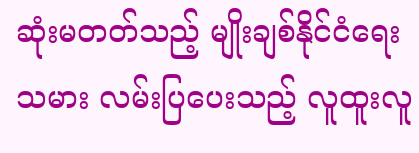ဆုံးမတတ်သည့် မျိုးချစ်နိုင်ငံရေးသမား လမ်းပြပေးသည့် လူထူးလူ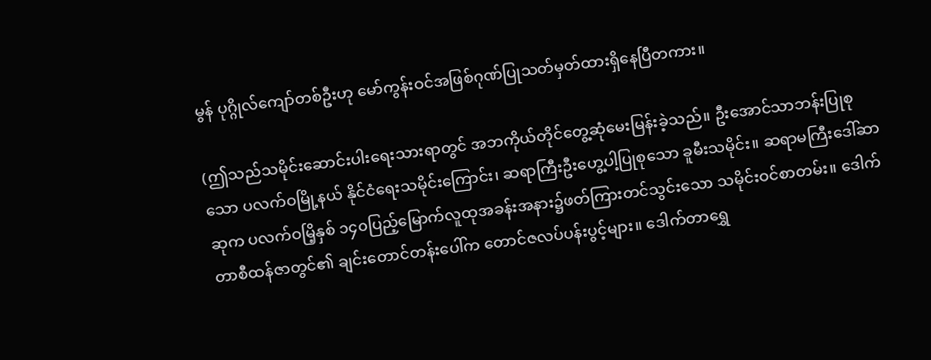မွန် ပုဂ္ဂိုလ်ကျော်တစ်ဦးဟု မော်ကွန်းဝင်အဖြစ်ဂုဏ်ပြုသတ်မှတ်ထားရှိနေပြီတကား။

(ဤသည်သမိုင်းဆောင်းပါးရေးသားရာတွင် အဘကိုယ်တိုင်တွေ့ဆုံမေးမြန်းခဲ့သည်။ ဦးအောင်သာဘန်းပြုစုသော ပလက်ဝမြို့နယ် နိုင်ငံရေးသမိုင်းကြောင်း၊ ဆရာကြီးဦးဟွေ့ပါ့ပြုစုသော ခူမီးသမိုင်း။ ဆရာမကြီးဒေါ်ဆာဆုက ပလက်ဝမြိ့နှစ် ၁၄၀ပြည့်မြောက်လူထုအခန်းအနား၌ဖတ်ကြားတင်သွင်းသော သမိုင်းဝင်စာတမ်း။ ဒေါက်တာစီထန်ဇာတွင်၏ ချင်းတောင်တန်းပေါ်က တောင်ဇလပ်ပန်းပွင့်များ။ ဒေါက်တာရွှေ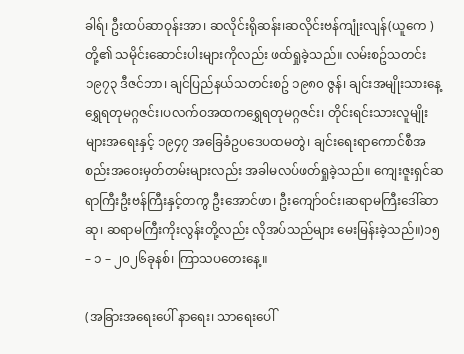ခါရ်၊ ဦးထပ်ဆာဝုန်းအာ၊ ဆလိုင်းရိုဆန်း၊ဆလိုင်းဗန်ကျုံးလျန်(ယူကေ ) တို့၏ သမိုင်းဆောင်းပါးများကိုလည်း ဖထ်ရှုခဲ့သည်။ လမ်းစဥ်သတင်း ၁၉၇၃ ဒီဇင်ဘာ၊ ချင်ပြည်နယ်သတင်းစဥ် ၁၉၈၀ ဇွန်၊ ချင်းအမျိုးသားနေ့ရွှေရတုမဂ္ဂဇင်း၊ပလက်ဝအထကရွှေရတုမဂ္ဂဇင်း၊ တိုင်းရင်းသားလူမျိုးများအရေးနှင့် ၁၉၄၇ အခြေခံဥပဒေပထမတွဲ၊ ချင်းရေးရာကောင်စီအစည်းအဝေးမှတ်တမ်းများလည်း အခါမလပ်ဖတ်ရှုခဲ့သည်။ ကျေးဇူးရှင်ဆရာကြီးဦးဗန်ကြီးနှင့်တကွ ဦးအောင်ဖာ၊ ဦးကျော်ဝင်း၊ဆရာမကြီးဒေါ်ဆာဆု၊ ဆရာမကြီးကိုးလွန်းတို့လည်း လိုအပ်သည်များ မေးမြန်းခဲ့သည်။)၁၅ – ၁ – ၂၀၂၆ခုနစ်၊ ကြာသပတေးနေ့။

(အခြားအရေးပေါ် နာရေး၊ သာရေးပေါ်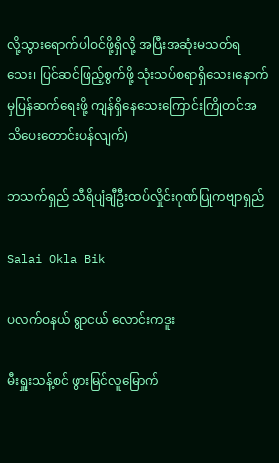လို့သွားရောက်ပါဝင်ဖို့ရှိလို့ အပြီးအဆုံးမသတ်ရသေး၊ ပြင်ဆင်ဖြည့်စွက်ဖို့ သုံးသပ်စရာရှိသေး၊နောက်မှပြန်ဆက်ရေးဖို့ ကျန်ရှိနေသေးကြောင်းကြိုတင်အသိပေးတောင်းပန်လျက်)

ဘသက်ရှည် သီရိပျံချီဦးထပ်လှိုင်းဂုဏ်ပြုကဗျာရှည်

Salai Okla Bik

ပလက်ဝနယ် ရွာငယ် လောင်းကဒူး

မီးရှူးသန့်စင် ဖွားမြင်လူမြောက်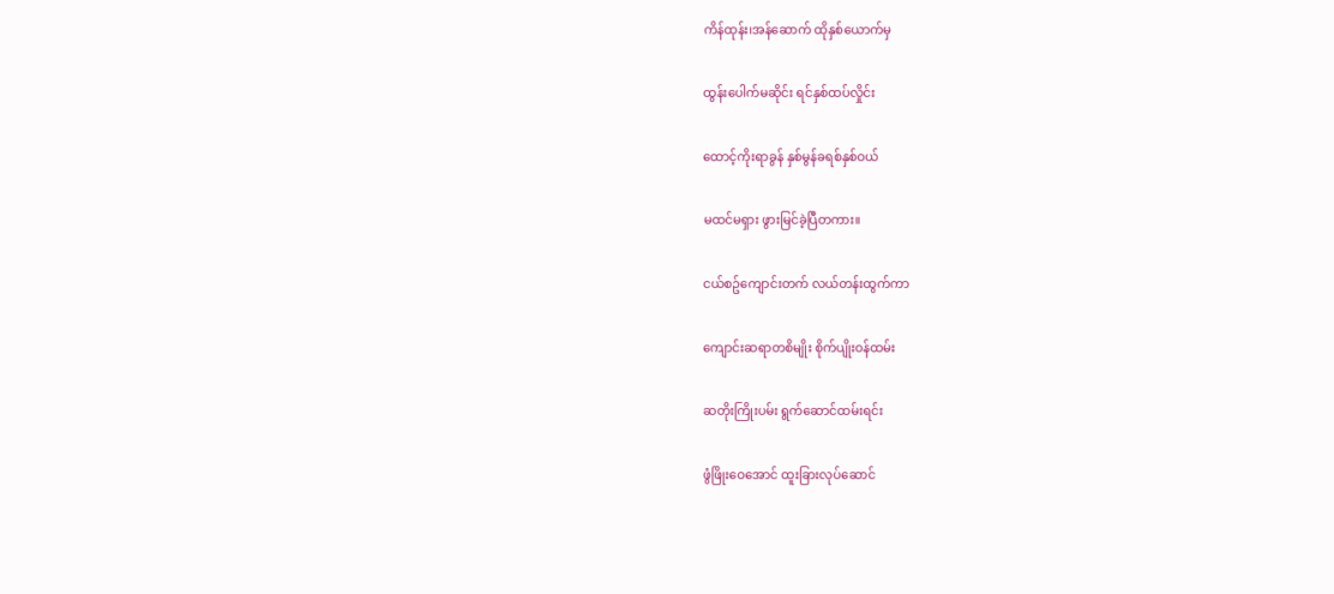ကိန်ထုန်း၊အန်ဆောက် ထိုနှစ်ယောက်မှ

ထွန်းပေါက်မဆိုင်း ရင်နှစ်ထပ်လှိုင်း

ထောင့်ကိုးရာခွန် နှစ်မွန်ခရစ်နှစ်ဝယ်

မထင်မရှား ဖွားမြင်ခဲ့ပြီတကား။

ငယ်စဥ်ကျောင်းတက် လယ်တန်းထွက်ကာ

ကျောင်းဆရာတစိမျိုး စိုက်ပျိုးဝန်ထမ်း

ဆတိုးကြိုးပမ်း ရွက်ဆောင်ထမ်းရင်း

ဖွံဖြိုးဝေအောင် ထူးခြားလုပ်ဆောင်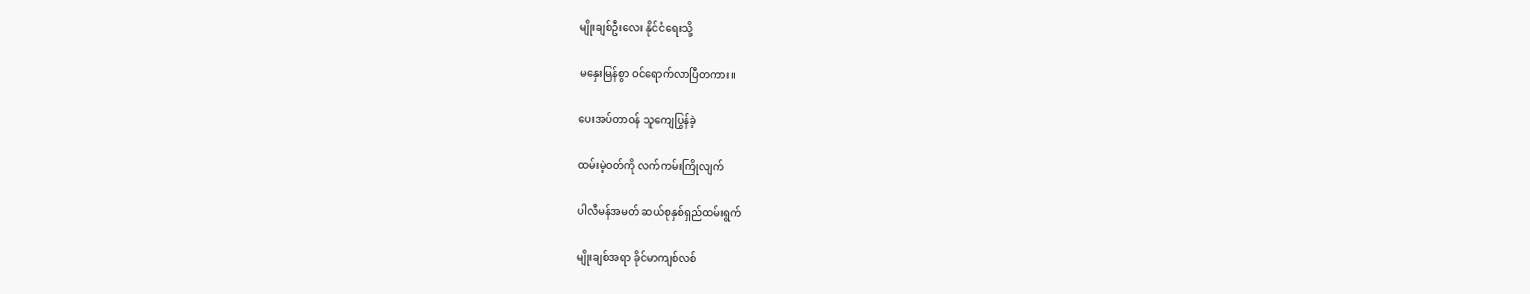မျိုးချစ်ဦးလေး နိုင်ငံရေးသို့

မနှေးမြန်စွာ ဝင်ရောက်လာပြီတကား။

ပေးအပ်တာဝန် သူကျေပြွန်ခဲ့

ထမ်းမဲ့ဝတ်ကို လက်ကမ်းကြိုလျက်

ပါလီမန်အမတ် ဆယ်စုနှစ်ရှည်ထမ်းရွက်

မျိုးချစ်အရာ ခိုင်မာကျစ်လစ်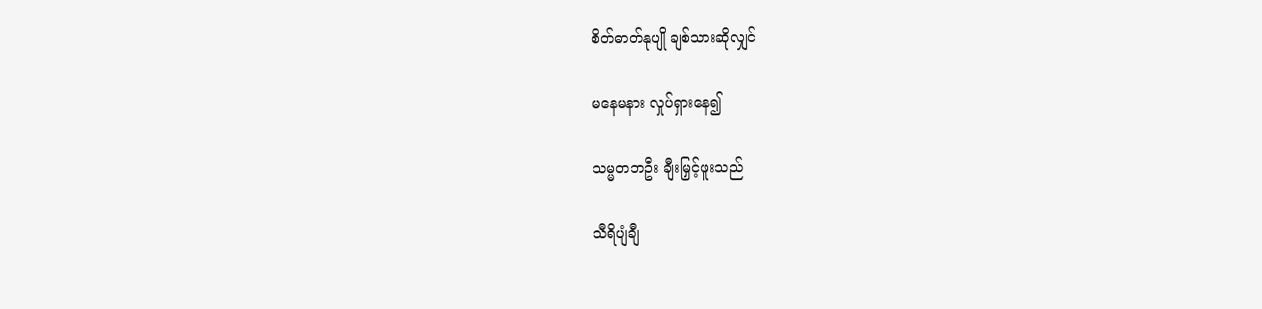စိတ်ဓာတ်နုပျို ချစ်သားဆိုလျှင်

မနေမနား လှုပ်ရှားနေ၍

သမ္မတဘဦး ချီးမြှင့်ဖူးသည်

သီရိပျံချီ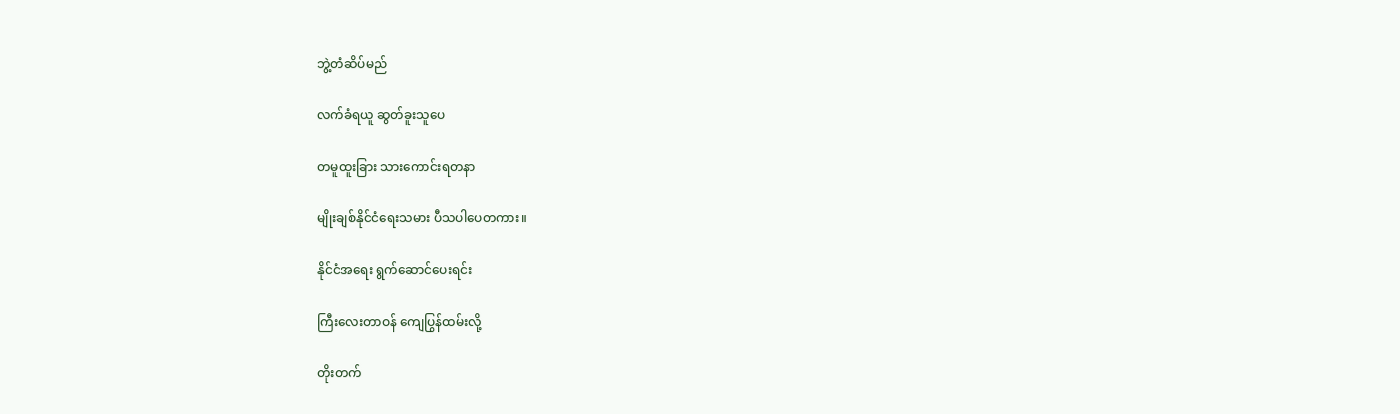ဘွဲ့တံဆိပ်မည်

လက်ခံရယူ ဆွတ်ခူးသူပေ

တမူထူးခြား သားကောင်းရတနာ

မျိုးချစ်နိုင်ငံရေးသမား ပီသပါပေတကား။

နိုင်ငံအရေး ရွက်ဆောင်ပေးရင်း

ကြီးလေးတာဝန် ကျေပြွန်ထမ်းလို့

တိုးတက်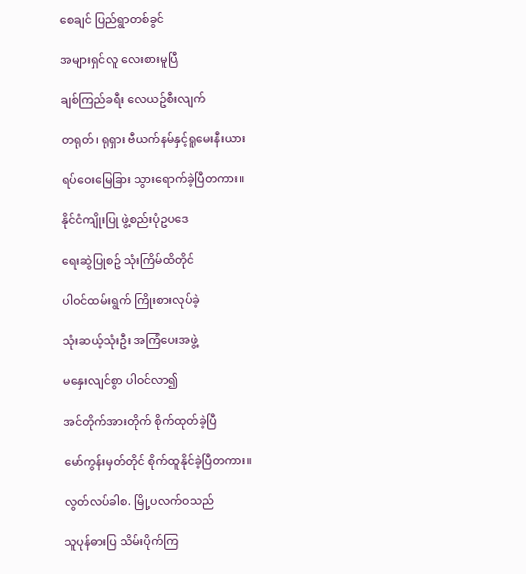စေချင် ပြည်ရွာတစ်ခွင်

အများရှင်လူ လေးစားမူပြီ

ချစ်ကြည်ခရီး လေယဥ်စီးလျက်

တရုတ်၊ ရုရှား ဗီယက်နမ်နှင့်ရူမေးနီးယား

ရပ်ဝေးမြေခြား သွားရောက်ခဲ့ပြီတကား။

နိုင်ငံကျိုးပြု ဖွဲ့စည်းပုံဥပဒေ

ရေးဆွဲပြုစဥ် သုံးကြိမ်ထိတိုင်

ပါဝင်ထမ်းရွက် ကြိုးစားလုပ်ခဲ့

သုံးဆယ့်သုံးဦး အကြံပေးအဖွဲ့

မနှေးလျင်စွာ ပါဝင်လာ၍

အင်တိုက်အားတိုက် စိုက်ထုတ်ခဲ့ပြီ

မော်ကွန်းမှတ်တိုင် စိုက်ထူနိုင်ခဲ့ပြီတကား။

လွတ်လပ်ခါစ. မြို့ပလက်ဝသည်

သူပုန်ဓားပြ သိမ်းပိုက်ကြ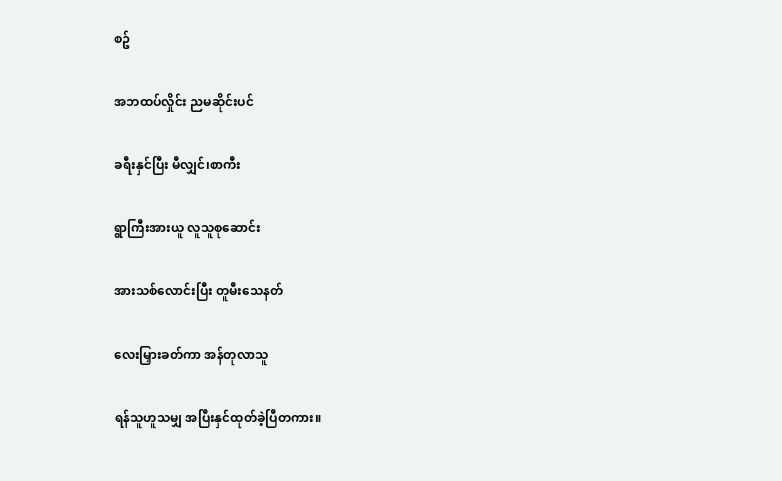စဥ်

အဘထပ်လှိုင်း ညမဆိုင်းပင်

ခရီးနှင်ပြီး မီလျှင်၊စာကီး

ရွာကြီးအားယူ လူသူစုဆောင်း

အားသစ်လောင်းပြီး တူမီးသေနတ်

လေးမြှားခတ်ကာ အန်တုလာသူ

ရန်သူဟူသမျှ အပြီးနှင်ထုတ်ခဲ့ပြီတကား။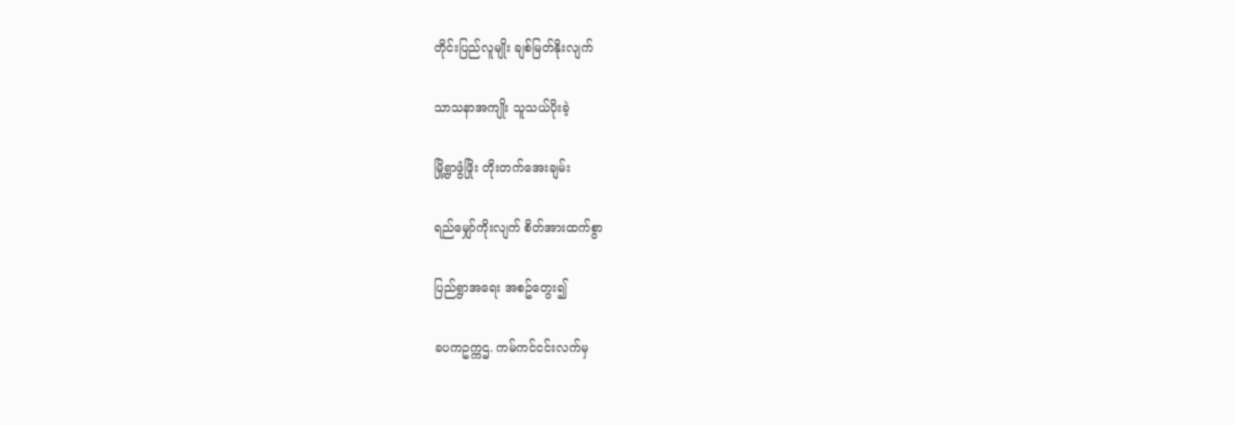တိုင်းပြည်လူမျိုး ချစ်မြတ်နိုးလျက်

သာသနာအကျိုး သူသယ်ပိုးခဲ့

မြို့ရွာဖွံဖြိုး တိုးတက်အေးချမ်း

ရည်မျှော်ကိုးလျက် စိတ်အားထက်စွာ

ပြည်ရွာအရေး အစဥ်တွေး၍

ခပကဥက္ကဌ. ကမ်ကင်ငင်းလက်မှ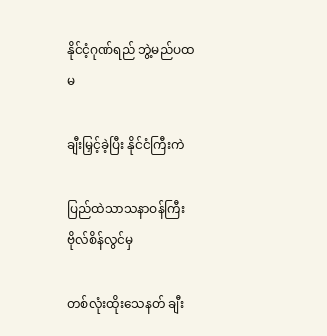နိုင်ငံ့ဂုဏ်ရည် ဘွဲ့မည်ပထမ

ချီးမြှင့်ခဲ့ပြီး နိုင်ငံကြီးကဲ

ပြည်ထဲသာသနာဝန်ကြီး ဗိုလ်စိန်လွင်မှ

တစ်လုံးထိုးသေနတ် ချီး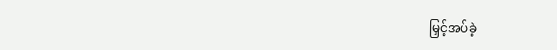မြှင့်အပ်ခဲ့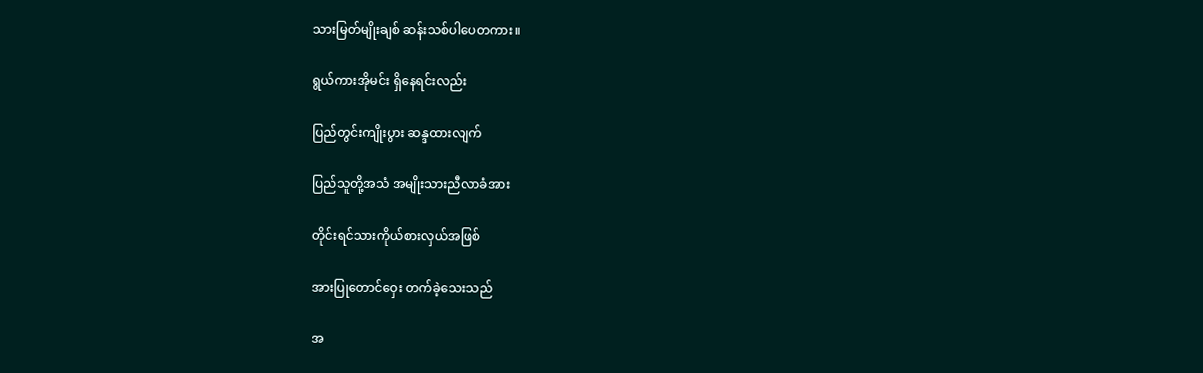သားမြတ်မျိုးချစ် ဆန်းသစ်ပါပေတကား။

ရွယ်ကားအိုမင်း ရှိနေရင်းလည်း

ပြည်တွင်းကျိုးပွား ဆန္ဒထားလျက်

ပြည်သူတို့အသံ အမျိုးသားညီလာခံအား

တိုင်းရင်သားကိုယ်စားလှယ်အဖြစ်

အားပြုတောင်ဝှေး တက်ခဲ့သေးသည်

အ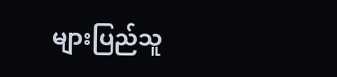များပြည်သူ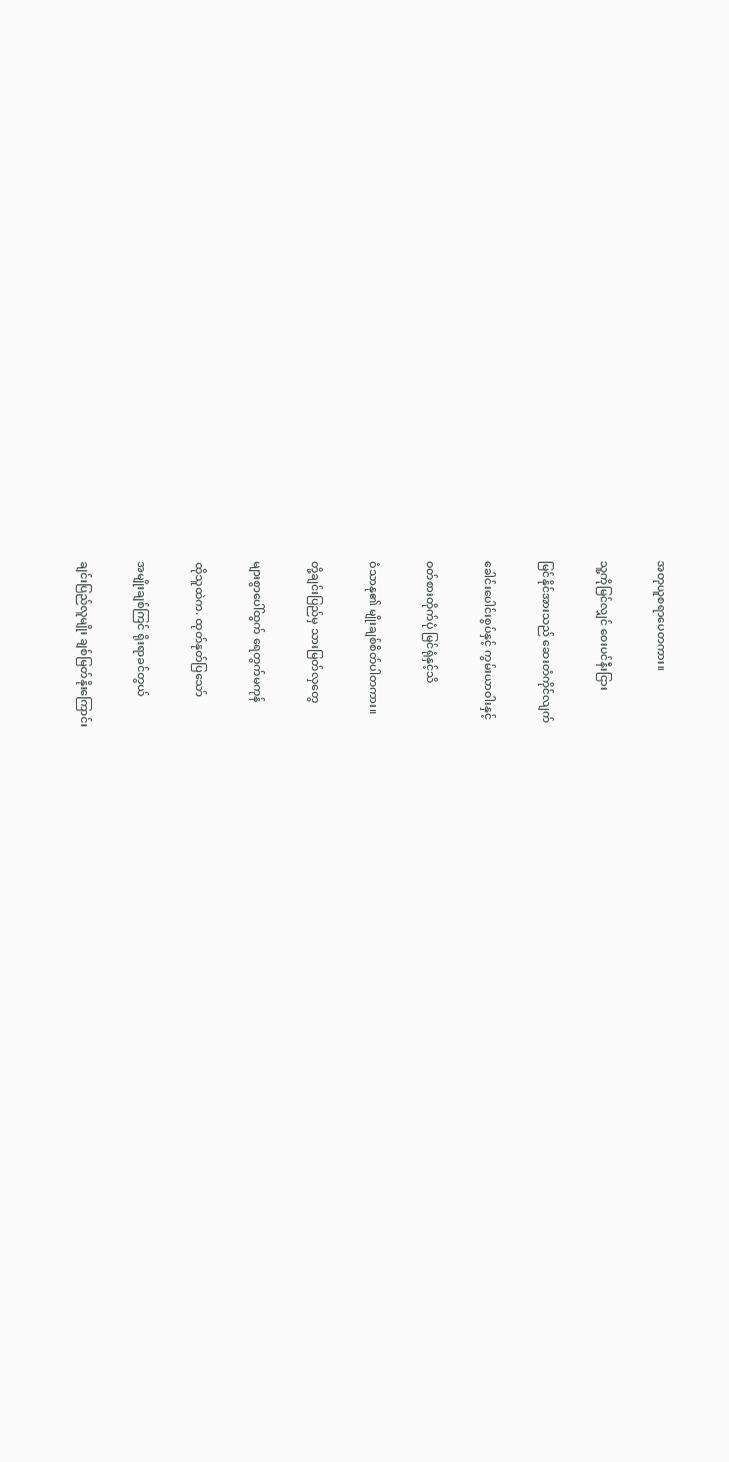အတုယူစရာပေတကား။

သူ့ကိုမြင်လျှင် ဝေးပင်နီးငြား

မြင်နိုင်အားသည် ဆေးတံကိုင်လျက်

ခေါင်းပေါင်းစွပ်နှင့် ကွမ်းယာဝါးနှင့်

ဝတ်စားတိုက်ပုံ မြင်ရုံနှင့်သိ

ဝံသာနု၏ မျိုးချစ်စိတ်ပါတကား။

တို့ချင်းပြည်မှ သားမြတ်လှတွေ

များစွာပေါ်ထွက် ရေတွက်မကုန်

ထိုသူထဲက. ထုတ်နုတ်ပြသော်

အမျိုးချစ်ကြင် ရိုးရာခင်တွယ်

ချင်းပြည်လူမျိုး ချစ်မြတ်နိုးကြောင်း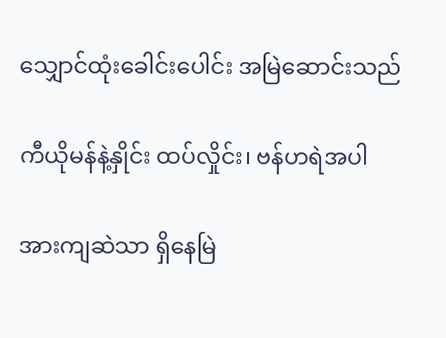သျှောင်ထုံးခေါင်းပေါင်း အမြဲဆောင်းသည်

ကီယိုမန်နဲ့နှိုင်း ထပ်လှိုင်း၊ ဗန်ဟရဲအပါ

အားကျဆဲသာ ရှိနေမြဲ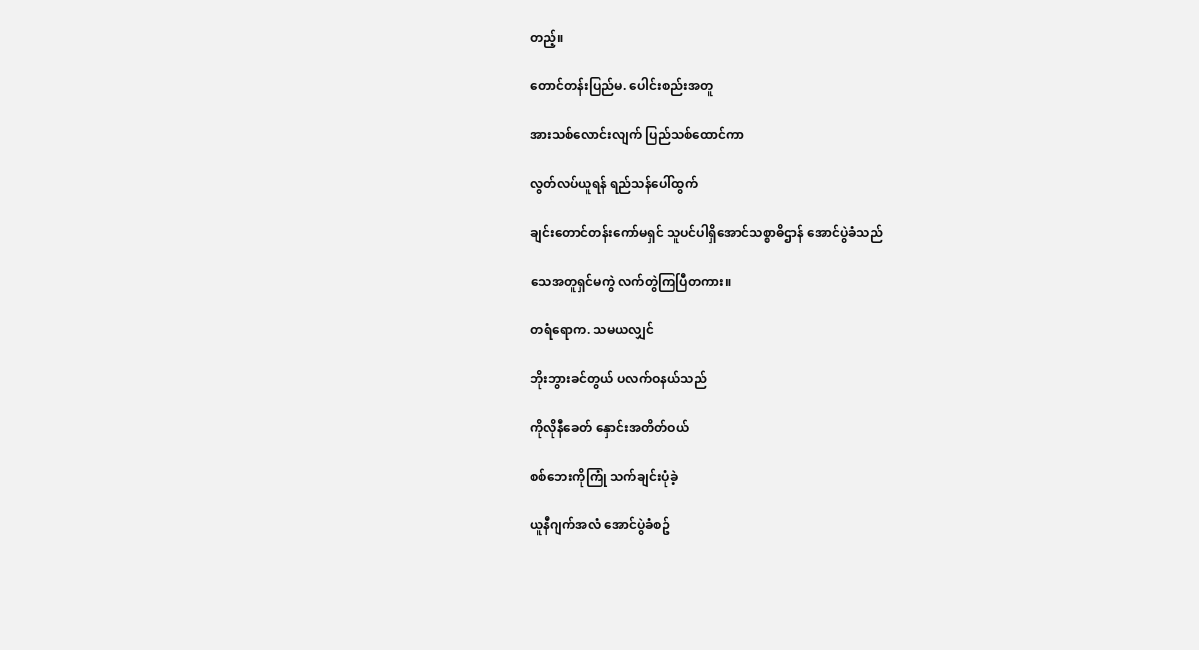တည့်။

တောင်တန်းပြည်မ. ပေါင်းစည်းအတူ

အားသစ်လောင်းလျက် ပြည်သစ်ထောင်ကာ

လွတ်လပ်ယူရန် ရည်သန်ပေါ်ထွက်

ချင်းတောင်တန်းကော်မရှင် သူပင်ပါရှိအောင်သစ္စာဓိဌာန် အောင်ပွဲခံသည်

သေအတူရှင်မကွဲ လက်တွဲကြပြီတကား။

တရံရောက. သမယလျှင်

ဘိုးဘွားခင်တွယ် ပလက်ဝနယ်သည်

ကိုလိုနီခေတ် နှောင်းအတိတ်ဝယ်

စစ်ဘေးကိုကြုံ သက်ချင်းပုံခဲ့

ယူနီဂျက်အလံ အောင်ပွဲခံစဥ်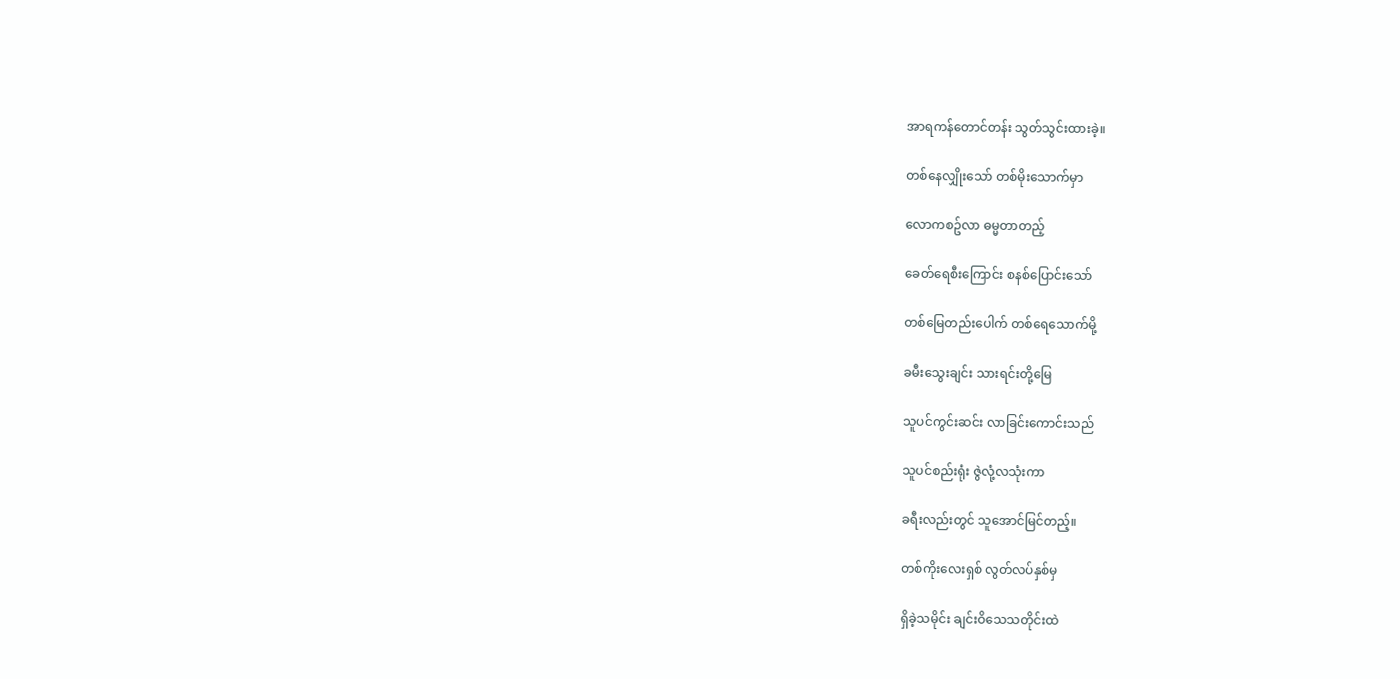အာရကန်တောင်တန်း သွတ်သွင်းထားခဲ့။

တစ်နေလျှိုးသော် တစ်မိုးသောက်မှာ

လောကစဥ်လာ ဓမ္မတာတည့်

ခေတ်ရေစီးကြောင်း စနစ်ပြောင်းသော်

တစ်မြေတည်းပေါက် တစ်ရေသောက်မို့

ခမီးသွေးချင်း သားရင်းတို့မြေ

သူပင်ကွင်းဆင်း လာခြင်းကောင်းသည်

သူပင်စည်းရုံး ဇွဲလုံ့လသုံးကာ

ခရီးလည်းတွင် သူအောင်မြင်တည့်။

တစ်ကိုးလေးရှစ် လွတ်လပ်နှစ်မှ

ရှိခဲ့သမိုင်း ချင်းဝိသေသတိုင်းထဲ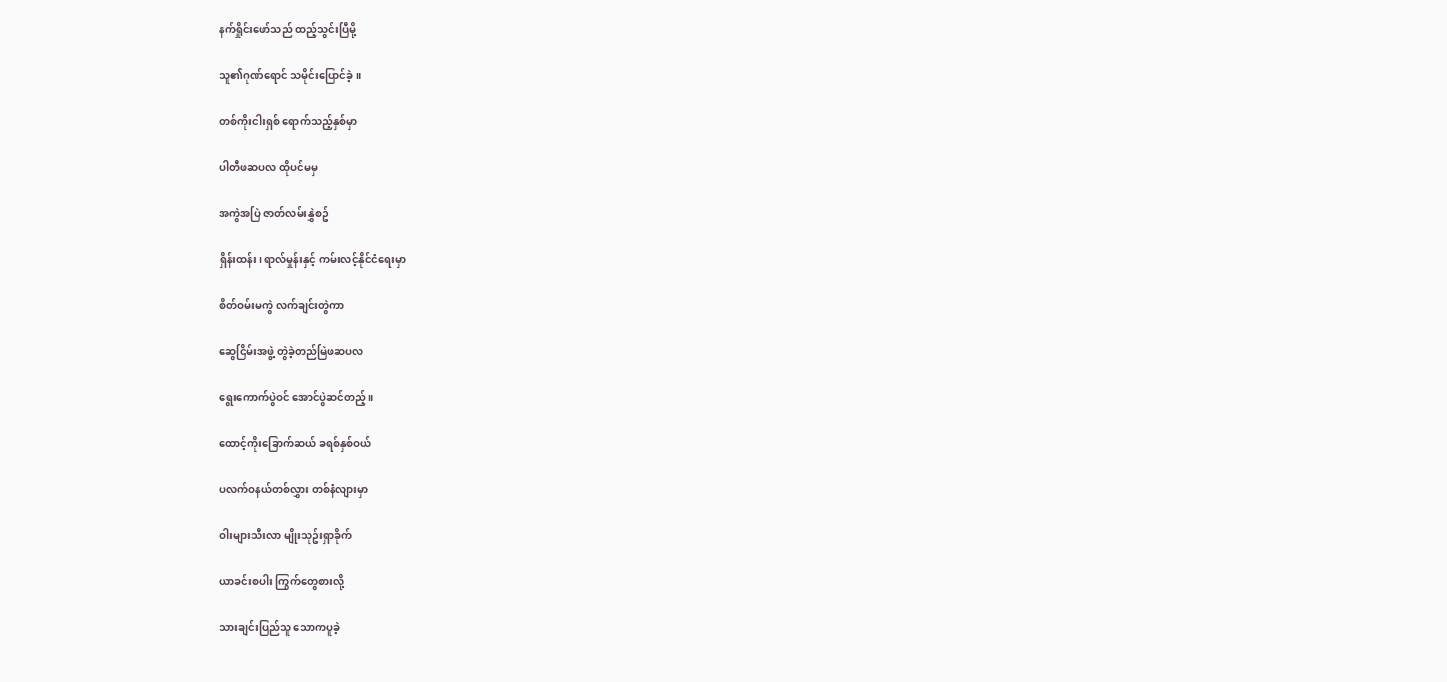နက်ရှိုင်းဖော်သည် ထည့်သွင်းပြီမို့

သူ၏ဂုဏ်ရောင် သမိုင်းပြောင်ခဲ့။

တစ်ကိုးငါးရှစ် ရောက်သည့်နှစ်မှာ

ပါတီဖဆပလ ထိုပင်မမှ

အကွဲအပြဲ ဇာတ်လမ်းနွှဲစဥ်

ရှိန်းထန်း၊ ရာလ်မှုန်းနှင့် ကမ်းလင့်နိုင်ငံရေးမှာ

စိတ်ဝမ်းမကွဲ လက်ချင်းတွဲကာ

ဆွေငြိမ်းအဖွဲ့ တွဲခဲ့တည်မြဲဖဆပလ

ရွေးကောက်ပွဲဝင် အောင်ပွဲဆင်တည့်။

ထောင့်ကိုးခြောက်ဆယ် ခရစ်နှစ်ဝယ်

ပလက်ဝနယ်တစ်လွှား တစ်နံလျားမှာ

ဝါးများသီးလာ မျိုးသုဥ်းရှာခိုက်

ယာခင်းစပါး ကြွက်တွေစားလို့

သားချင်းပြည်သူ သောကပူခဲ့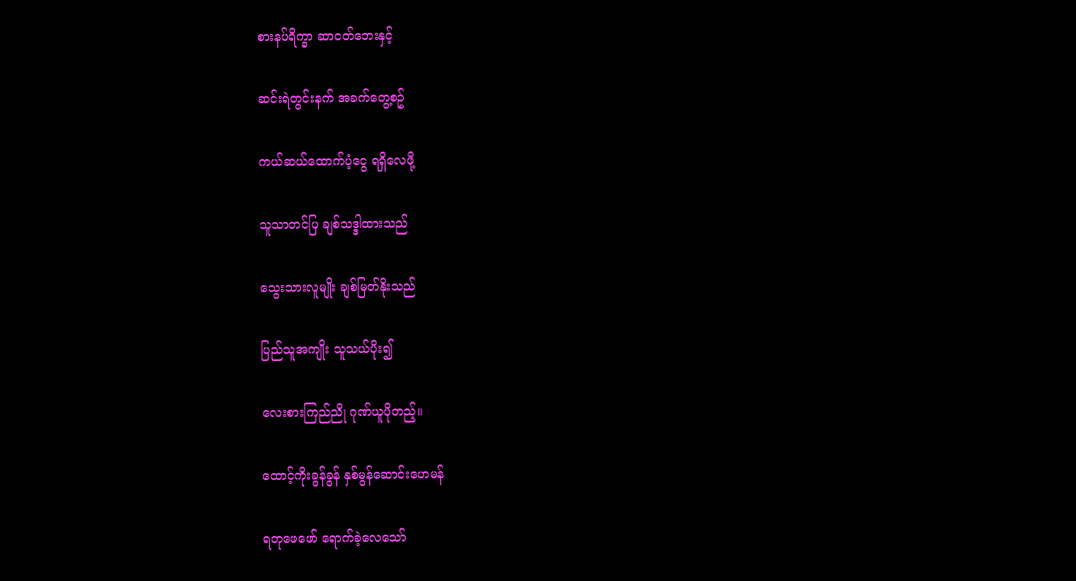စားနပ်ရိက္ခာ ဆာငတ်ဘေးနှင့်

ဆင်းရဲတွင်းနက် အခက်တွေ့စဥ်

ကယ်ဆယ်ထောက်ပံ့ငွေ ရရှိလေဖို့

သူသာတင်ပြ ချစ်သဒ္ဒါထားသည်

သွေးသားလူမျိုး ချစ်မြတ်နိုးသည်

ပြည်သူအကျိုး သူသယ်ပိုး၍

လေးစားကြည်ညို ဂုဏ်ယူပိုတည့်။

ထောင့်ကိုးခွန်ခွန် နှစ်မွန်ဆောင်းဟေမန်

ရတုဖေဖော် ရောက်ခဲ့လေသော်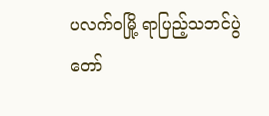ပလက်ဝမြို့ ရာပြည့်သဘင်ပွဲတော်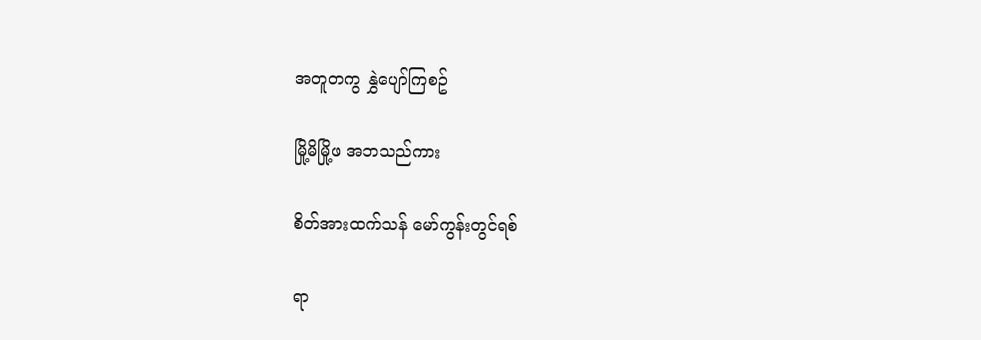အတူတကွ နွှဲပျော်ကြစဥ်

မြို့မိမြို့ဖ အဘသည်ကား

စိတ်အားထက်သန် မော်ကွန်းတွင်ရစ်

ရာ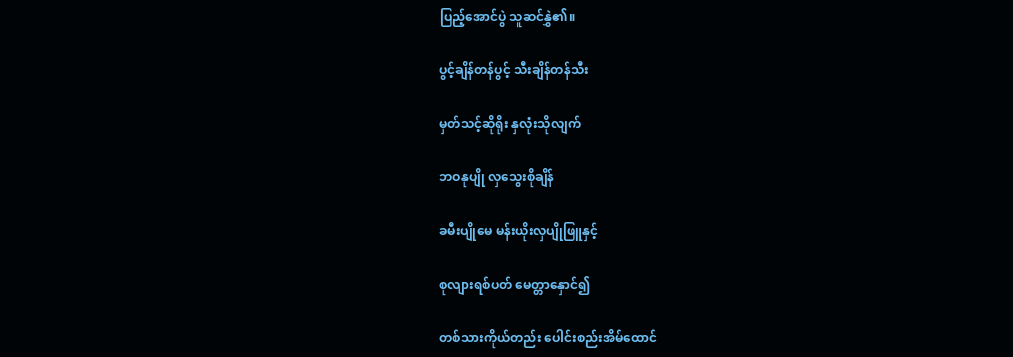ပြည့်အောင်ပွဲ သူဆင်နွှဲ၏။

ပွင့်ချိန်တန်ပွင့် သီးချိန်တန်သီး

မှတ်သင့်ဆိုရိုး နှလုံးသိုလျက်

ဘဝနုပျို လှသွေးစိုချိန်

ခမီးပျိုမေ မန်းယိုးလှပျိုဖြူနှင့်

စုလျားရစ်ပတ် မေတ္တာနှောင်၍

တစ်သားကိုယ်တည်း ပေါင်းစည်းအိမ်ထောင်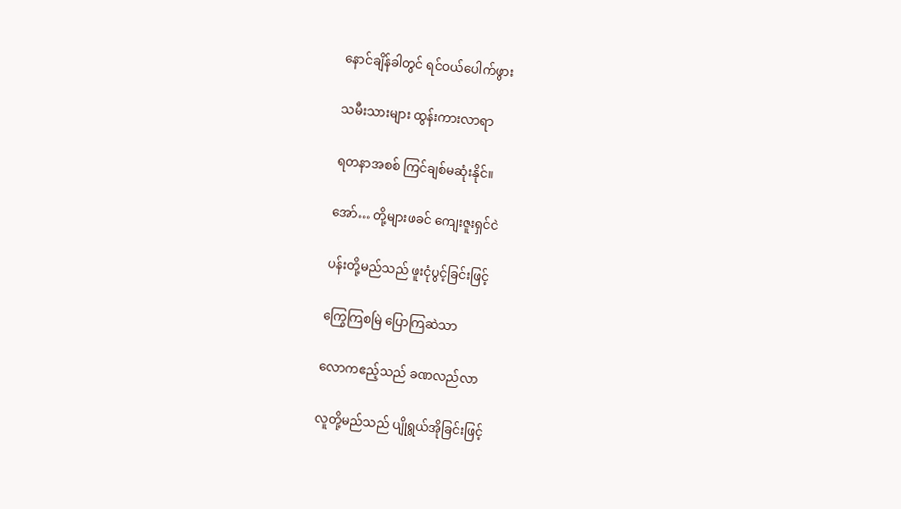နောင်ချိန်ခါတွင် ရင်ဝယ်ပေါက်ဖွား

သမီးသားများ ထွန်းကားလာရာ

ရတနာအစစ် ကြင်ချစ်မဆုံးနိုင်။

အော်… တို့များဖခင် ကျေးဇူးရှင်ငဲ

ပန်းတို့မည်သည် ဖူးငုံပွင့်ခြင်းဖြင့်

ကြွေကြစမြဲ ပြောကြဆဲသာ

လောကဧည့်သည် ခဏလည်လာ

လူတို့မည်သည် ပျိုရွယ်အိုခြင်းဖြင့်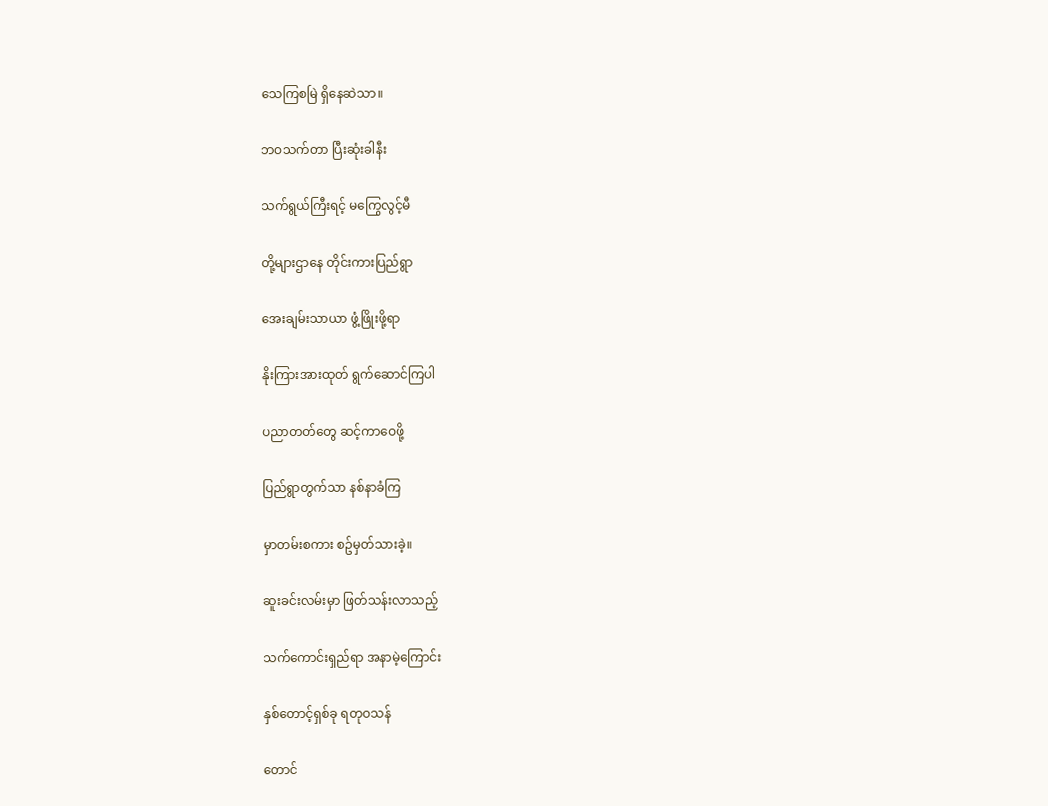သေကြစမြဲ ရှိနေဆဲသာ။

ဘဝသက်တာ ပြီးဆုံးခါနီး

သက်ရွယ်ကြီးရင့် မကြွေလွင့်မီ

တို့များဌာနေ တိုင်းကားပြည်ရွာ

အေးချမ်းသာယာ ဖွံ့ဖြိုးဖို့ရာ

နိုးကြားအားထုတ် ရွက်ဆောင်ကြပါ

ပညာတတ်တွေ ဆင့်ကာဝေဖို့

ပြည်ရွာတွက်သာ နစ်နာခံကြ

မှာတမ်းစကား စဥ်မှတ်သားခဲ့။

ဆူးခင်းလမ်းမှာ ဖြတ်သန်းလာသည့်

သက်ကောင်းရှည်ရာ အနာမဲ့ကြောင်း

နှစ်တောင့်ရှစ်ခု ရတုဝသန်

တောင်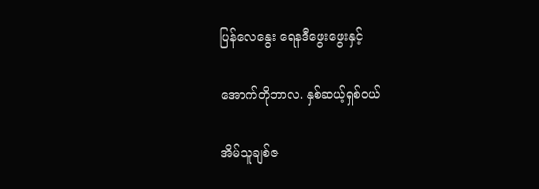ပြန်လေနွေး ရေနဒီဖွေးဖွေးနှင့်

အောက်တိုဘာလ. နှစ်ဆယ့်ရှစ်ဝယ်

အိမ်သူချစ်ဇ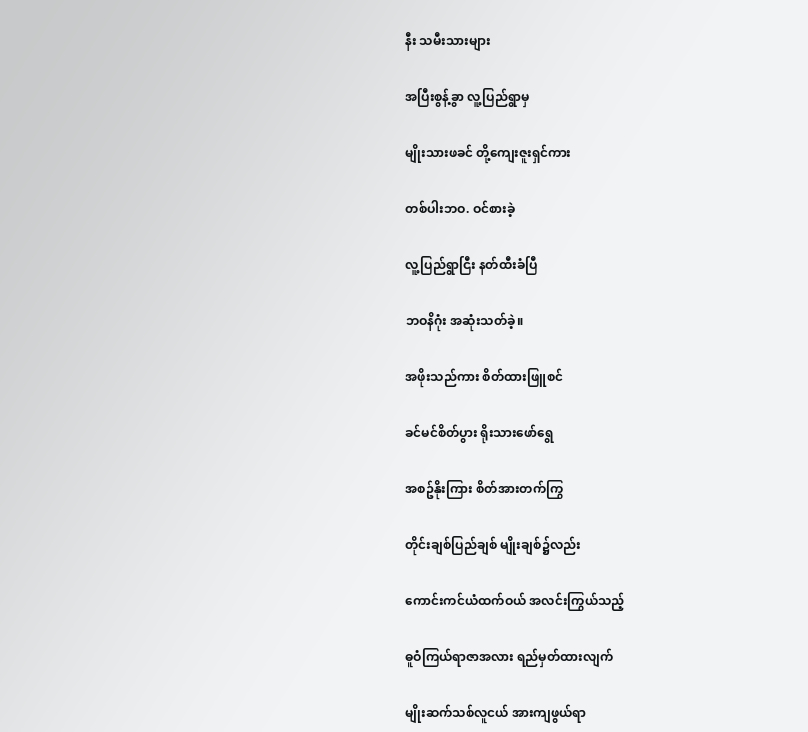နီး သမီးသားများ

အပြီးစွန့်ခွာ လူ့ပြည်ရွာမှ

မျိုးသားဖခင် တို့ကျေးဇူးရှင်ကား

တစ်ပါးဘဝ. ဝင်စားခဲ့

လူ့ပြည်ရွာငြီး နတ်ထီးခံပြီ

ဘဝနိဂုံး အဆုံးသတ်ခဲ့။

အဖိုးသည်ကား စိတ်ထားဖြူစင်

ခင်မင်စိတ်ပွား ရိုးသားဖော်ရွေ

အစဥ်နိုးကြား စိတ်အားတက်ကြွ

တိုင်းချစ်ပြည်ချစ် မျိုးချစ်၌လည်း

ကောင်းကင်ယံထက်ဝယ် အလင်းကြွယ်သည့်

ဓူဝံကြယ်ရာဇာအလား ရည်မှတ်ထားလျက်

မျိုးဆက်သစ်လူငယ် အားကျဖွယ်ရာ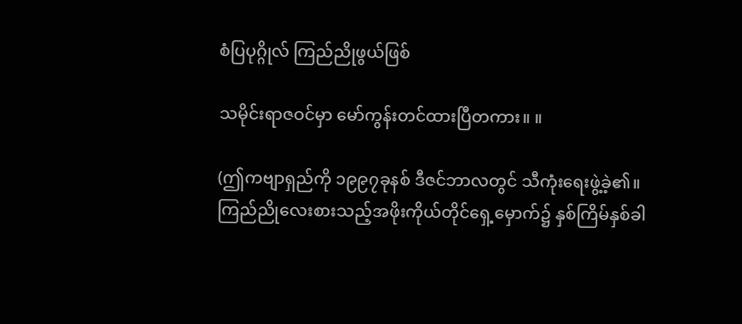စံပြပုဂ္ဂိုလ် ကြည်ညိုဖွယ်ဖြစ်

သမိုင်းရာဇဝင်မှာ မော်ကွန်းတင်ထားပြီတကား။ ။

(ဤကဗျာရှည်ကို ၁၉၉၇ခုနစ် ဒီဇင်ဘာလတွင် သီကုံးရေးဖွဲ့ခဲ့၏။ ကြည်ညိုလေးစားသည့်အဖိုးကိုယ်တိုင်ရှေ့မှောက်၌ နှစ်ကြိမ်နှစ်ခါ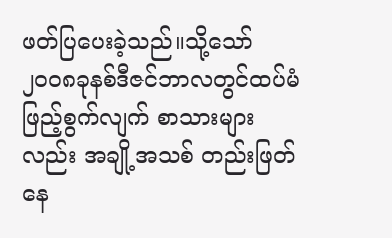ဖတ်ပြပေးခဲ့သည်။သို့သော်၂၀၀၈ခုနစ်ဒီဇင်ဘာလတွင်ထပ်မံဖြည့်စွက်လျက် စာသားများလည်း အချို့အသစ် တည်းဖြတ်နေ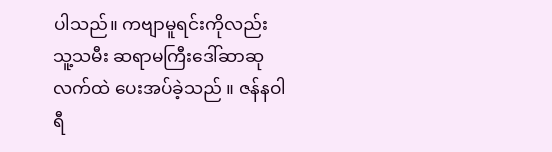ပါသည်။ ကဗျာမူရင်းကိုလည်း သူ့သမီး ဆရာမကြီးဒေါ်ဆာဆုလက်ထဲ ပေးအပ်ခဲ့သည် ။ ဇန်နဝါရီ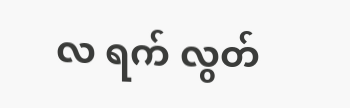လ ရက် လွတ်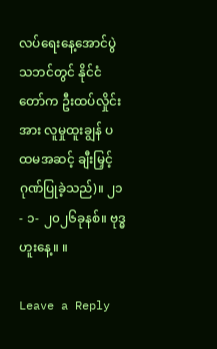လပ်ရေးနေ့အောင်ပွဲသဘင်တွင် နိုင်ငံတော်က ဦးထပ်လှိုင်းအား လူမှုထူးချွန် ပထမအဆင့် ချီးမြှင့်ဂုဏ်ပြုခဲ့သည်)။ ၂၁- ၁- ၂၀၂၆ခုနစ်။ ဗုဒ္ဓဟူးနေ့။ ။

Leave a Reply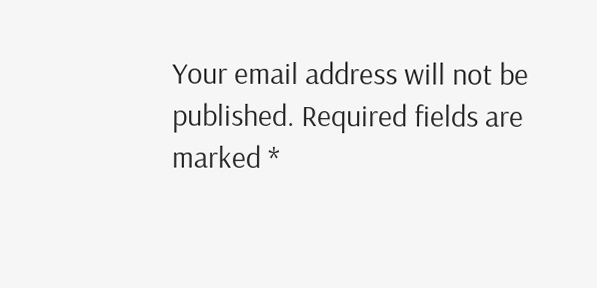Your email address will not be published. Required fields are marked *